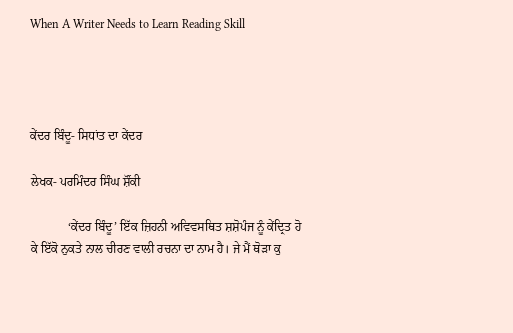When A Writer Needs to Learn Reading Skill




ਕੇਂਦਰ ਬਿੰਦੂ- ਸਿਧਾਂਤ ਦਾ ਕੇਂਦਰ

ਲੇਖਕ- ਪਰਮਿੰਦਰ ਸਿੰਘ ਸ਼ੌਂਕੀ

            ‘ਕੇਂਦਰ ਬਿੰਦੂ’ ਇੱਕ ਜ਼ਿਹਨੀ ਅਵਿਵਸਥਿਤ ਸ਼ਸ਼ੋਪੰਜ ਨੂੰ ਕੇਂਦ੍ਰਿਤ ਹੋ ਕੇ ਇੱਕੋ ਨੁਕਤੇ ਨਾਲ ਚੀਰਣ ਵਾਲੀ ਰਚਨਾ ਦਾ ਨਾਮ ਹੈ। ਜੇ ਮੈਂ ਥੋੜਾ ਕੁ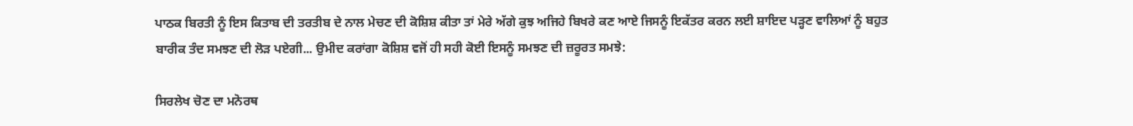ਪਾਠਕ ਬਿਰਤੀ ਨੂੰ ਇਸ ਕਿਤਾਬ ਦੀ ਤਰਤੀਬ ਦੇ ਨਾਲ ਮੇਚਣ ਦੀ ਕੋਸ਼ਿਸ਼ ਕੀਤਾ ਤਾਂ ਮੇਰੇ ਅੱਗੇ ਕੁਝ ਅਜਿਹੇ ਬਿਖਰੇ ਕਣ ਆਏ ਜਿਸਨੂੰ ਇਕੱਤਰ ਕਰਨ ਲਈ ਸ਼ਾਇਦ ਪੜ੍ਹਣ ਵਾਲਿਆਂ ਨੂੰ ਬਹੁਤ ਬਾਰੀਕ ਤੰਦ ਸਮਝਣ ਦੀ ਲੋੜ ਪਏਗੀ... ਉਮੀਦ ਕਰਾਂਗਾ ਕੋਸ਼ਿਸ਼ ਵਜੋਂ ਹੀ ਸਹੀ ਕੋਈ ਇਸਨੂੰ ਸਮਝਣ ਦੀ ਜ਼ਰੂਰਤ ਸਮਝੇ:

ਸਿਰਲੇਖ ਚੋਣ ਦਾ ਮਨੋਰਥ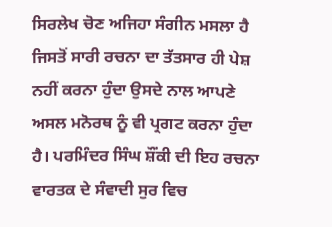ਸਿਰਲੇਖ ਚੋਣ ਅਜਿਹਾ ਸੰਗੀਨ ਮਸਲਾ ਹੈ ਜਿਸਤੋਂ ਸਾਰੀ ਰਚਨਾ ਦਾ ਤੱਤਸਾਰ ਹੀ ਪੇਸ਼ ਨਹੀਂ ਕਰਨਾ ਹੁੰਦਾ ਉਸਦੇ ਨਾਲ ਆਪਣੇ ਅਸਲ ਮਨੋਰਥ ਨੂੰ ਵੀ ਪ੍ਰਗਟ ਕਰਨਾ ਹੁੰਦਾ ਹੈ। ਪਰਮਿੰਦਰ ਸਿੰਘ ਸ਼ੌਂਕੀ ਦੀ ਇਹ ਰਚਨਾ ਵਾਰਤਕ ਦੇ ਸੰਵਾਦੀ ਸੁਰ ਵਿਚ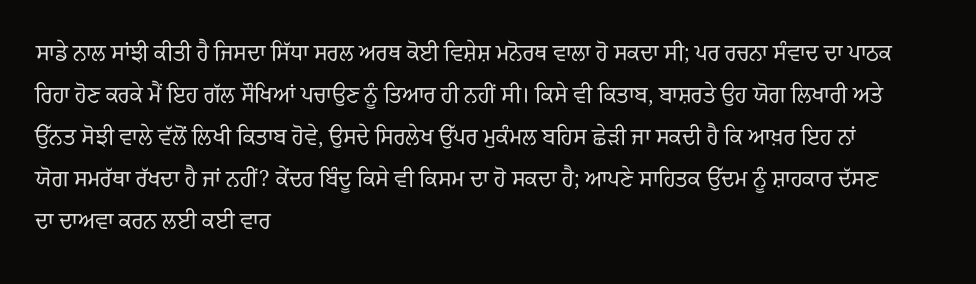ਸਾਡੇ ਨਾਲ ਸਾਂਝੀ ਕੀਤੀ ਹੈ ਜਿਸਦਾ ਸਿੱਧਾ ਸਰਲ ਅਰਥ ਕੋਈ ਵਿਸ਼ੇਸ਼ ਮਨੋਰਥ ਵਾਲਾ ਹੋ ਸਕਦਾ ਸੀ; ਪਰ ਰਚਨਾ ਸੰਵਾਦ ਦਾ ਪਾਠਕ ਰਿਹਾ ਹੋਣ ਕਰਕੇ ਮੈਂ ਇਹ ਗੱਲ ਸੌਖਿਆਂ ਪਚਾਉਣ ਨੂੰ ਤਿਆਰ ਹੀ ਨਹੀਂ ਸੀ। ਕਿਸੇ ਵੀ ਕਿਤਾਬ, ਬਾਸ਼ਰਤੇ ਉਹ ਯੋਗ ਲਿਖਾਰੀ ਅਤੇ ਉੱਨਤ ਸੋਝੀ ਵਾਲੇ ਵੱਲੋਂ ਲਿਖੀ ਕਿਤਾਬ ਹੋਵੇ, ਉਸਦੇ ਸਿਰਲੇਖ ਉੱਪਰ ਮੁਕੰਮਲ ਬਹਿਸ ਛੇੜੀ ਜਾ ਸਕਦੀ ਹੈ ਕਿ ਆਖ਼ਰ ਇਹ ਨਾਂ ਯੋਗ ਸਮਰੱਥਾ ਰੱਖਦਾ ਹੈ ਜਾਂ ਨਹੀਂ? ਕੇਂਦਰ ਬਿੰਦੂ ਕਿਸੇ ਵੀ ਕਿਸਮ ਦਾ ਹੋ ਸਕਦਾ ਹੈ; ਆਪਣੇ ਸਾਹਿਤਕ ਉੱਦਮ ਨੂੰ ਸ਼ਾਹਕਾਰ ਦੱਸਣ ਦਾ ਦਾਅਵਾ ਕਰਨ ਲਈ ਕਈ ਵਾਰ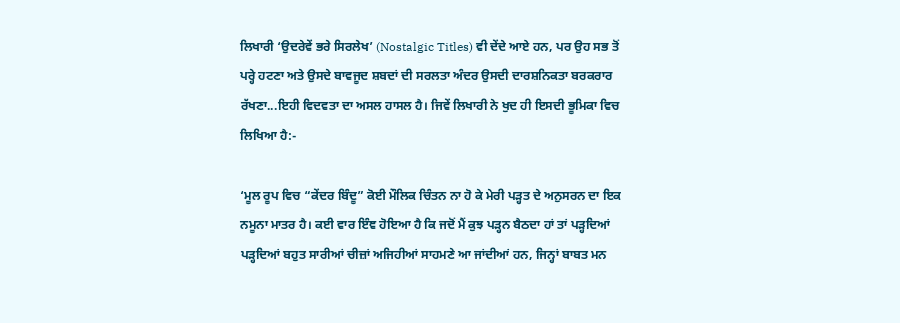ਲਿਖਾਰੀ ‘ਉਦਰੇਵੇਂ ਭਰੇ ਸਿਰਲੇਖ’ (Nostalgic Titles) ਵੀ ਦੇਂਦੇ ਆਏ ਹਨ, ਪਰ ਉਹ ਸਭ ਤੋਂ ਪਰ੍ਹੇ ਹਟਣਾ ਅਤੇ ਉਸਦੇ ਬਾਵਜੂਦ ਸ਼ਬਦਾਂ ਦੀ ਸਰਲਤਾ ਅੰਦਰ ਉਸਦੀ ਦਾਰਸ਼ਨਿਕਤਾ ਬਰਕਰਾਰ ਰੱਖਣਾ...ਇਹੀ ਵਿਦਵਤਾ ਦਾ ਅਸਲ ਹਾਸਲ ਹੈ। ਜਿਵੇਂ ਲਿਖਾਰੀ ਨੇ ਖੁਦ ਹੀ ਇਸਦੀ ਭੂਮਿਕਾ ਵਿਚ ਲਿਖਿਆ ਹੈ:-

‘ਮੂਲ ਰੂਪ ਵਿਚ “ਕੇਂਦਰ ਬਿੰਦੂ” ਕੋਈ ਮੌਲਿਕ ਚਿੰਤਨ ਨਾ ਹੋ ਕੇ ਮੇਰੀ ਪੜ੍ਹਤ ਦੇ ਅਨੁਸਰਨ ਦਾ ਇਕ ਨਮੂਨਾ ਮਾਤਰ ਹੈ। ਕਈ ਵਾਰ ਇੰਞ ਹੋਇਆ ਹੈ ਕਿ ਜਦੋਂ ਮੈਂ ਕੁਝ ਪੜ੍ਹਨ ਬੈਠਦਾ ਹਾਂ ਤਾਂ ਪੜ੍ਹਦਿਆਂ ਪੜ੍ਹਦਿਆਂ ਬਹੁਤ ਸਾਰੀਆਂ ਚੀਜ਼ਾਂ ਅਜਿਹੀਆਂ ਸਾਹਮਣੇ ਆ ਜਾਂਦੀਆਂ ਹਨ, ਜਿਨ੍ਹਾਂ ਬਾਬਤ ਮਨ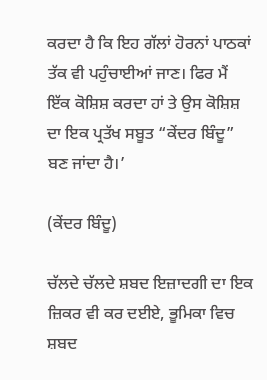ਕਰਦਾ ਹੈ ਕਿ ਇਹ ਗੱਲਾਂ ਹੋਰਨਾਂ ਪਾਠਕਾਂ ਤੱਕ ਵੀ ਪਹੁੰਚਾਈਆਂ ਜਾਣ। ਫਿਰ ਮੈਂ ਇੱਕ ਕੋਸ਼ਿਸ਼ ਕਰਦਾ ਹਾਂ ਤੇ ਉਸ ਕੋਸ਼ਿਸ਼ ਦਾ ਇਕ ਪ੍ਰਤੱਖ ਸਬੂਤ “ਕੇਂਦਰ ਬਿੰਦੂ” ਬਣ ਜਾਂਦਾ ਹੈ।’

(ਕੇਂਦਰ ਬਿੰਦੂ)

ਚੱਲਦੇ ਚੱਲਦੇ ਸ਼ਬਦ ਇਜ਼ਾਦਗੀ ਦਾ ਇਕ ਜ਼ਿਕਰ ਵੀ ਕਰ ਦਈਏ, ਭੂਮਿਕਾ ਵਿਚ ਸ਼ਬਦ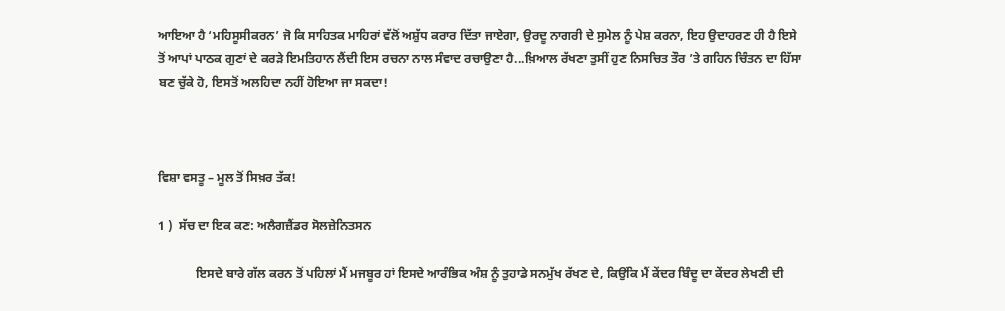ਆਇਆ ਹੈ ‘ਮਹਿਸੂਸੀਕਰਨ’ ਜੋ ਕਿ ਸਾਹਿਤਕ ਮਾਹਿਰਾਂ ਵੱਲੋਂ ਅਸ਼ੁੱਧ ਕਰਾਰ ਦਿੱਤਾ ਜਾਏਗਾ, ਉਰਦੂ ਨਾਗਰੀ ਦੇ ਸੁਮੇਲ ਨੂੰ ਪੇਸ਼ ਕਰਨਾ, ਇਹ ਉਦਾਹਰਣ ਹੀ ਹੈ ਇਸੇ ਤੋਂ ਆਪਾਂ ਪਾਠਕ ਗੁਣਾਂ ਦੇ ਕਰੜੇ ਇਮਤਿਹਾਨ ਲੈਂਦੀ ਇਸ ਰਚਨਾ ਨਾਲ ਸੰਵਾਦ ਰਚਾਉਣਾ ਹੈ...ਖ਼ਿਆਲ ਰੱਖਣਾ ਤੁਸੀਂ ਹੁਣ ਨਿਸਚਿਤ ਤੌਰ ’ਤੇ ਗਹਿਨ ਚਿੰਤਨ ਦਾ ਹਿੱਸਾ ਬਣ ਚੁੱਕੇ ਹੋ, ਇਸਤੋਂ ਅਲਹਿਦਾ ਨਹੀਂ ਹੋਇਆ ਜਾ ਸਕਦਾ!



ਵਿਸ਼ਾ ਵਸਤੂ – ਮੂਲ ਤੋਂ ਸਿਖ਼ਰ ਤੱਕ!

1 )  ਸੱਚ ਦਾ ਇਕ ਕਣ: ਅਲੈਗਜ਼ੈਂਡਰ ਸੋਲਜ਼ੇਨਿਤਸਨ

            ਇਸਦੇ ਬਾਰੇ ਗੱਲ ਕਰਨ ਤੋਂ ਪਹਿਲਾਂ ਮੈਂ ਮਜਬੂਰ ਹਾਂ ਇਸਦੇ ਆਰੰਭਿਕ ਅੰਸ਼ ਨੂੰ ਤੁਹਾਡੇ ਸਨਮੁੱਖ ਰੱਖਣ ਦੇ, ਕਿਉਂਕਿ ਮੈਂ ਕੇਂਦਰ ਬਿੰਦੂ ਦਾ ਕੇਂਦਰ ਲੇਖਣੀ ਦੀ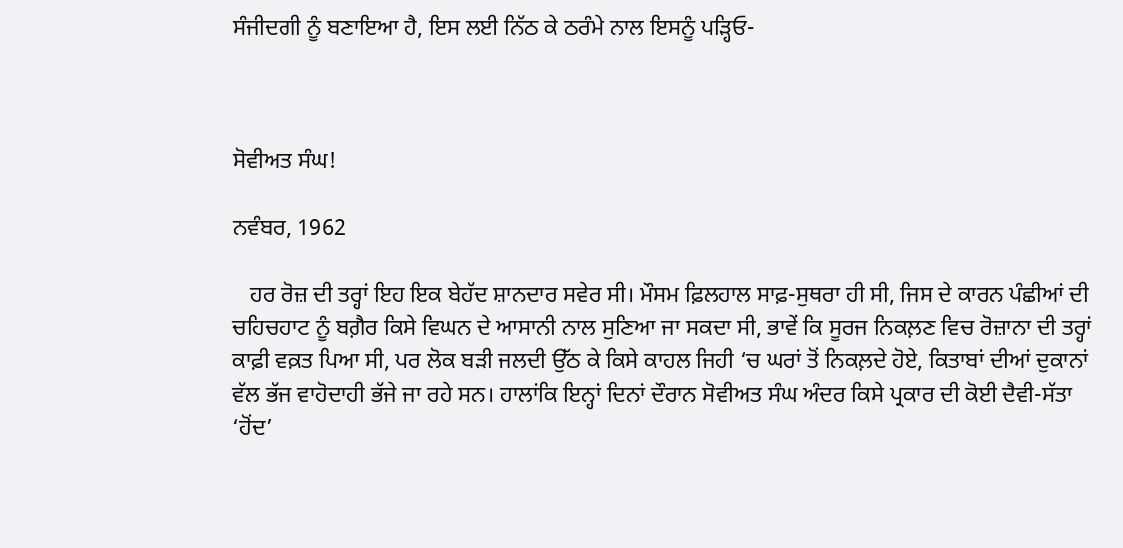ਸੰਜੀਦਗੀ ਨੂੰ ਬਣਾਇਆ ਹੈ, ਇਸ ਲਈ ਨਿੱਠ ਕੇ ਠਰੰਮੇ ਨਾਲ ਇਸਨੂੰ ਪੜ੍ਹਿਓ-



ਸੋਵੀਅਤ ਸੰਘ!

ਨਵੰਬਰ, 1962

   ਹਰ ਰੋਜ਼ ਦੀ ਤਰ੍ਹਾਂ ਇਹ ਇਕ ਬੇਹੱਦ ਸ਼ਾਨਦਾਰ ਸਵੇਰ ਸੀ। ਮੌਸਮ ਫ਼ਿਲਹਾਲ ਸਾਫ਼-ਸੁਥਰਾ ਹੀ ਸੀ, ਜਿਸ ਦੇ ਕਾਰਨ ਪੰਛੀਆਂ ਦੀ ਚਹਿਚਹਾਟ ਨੂੰ ਬਗ਼ੈਰ ਕਿਸੇ ਵਿਘਨ ਦੇ ਆਸਾਨੀ ਨਾਲ ਸੁਣਿਆ ਜਾ ਸਕਦਾ ਸੀ, ਭਾਵੇਂ ਕਿ ਸੂਰਜ ਨਿਕਲ਼ਣ ਵਿਚ ਰੋਜ਼ਾਨਾ ਦੀ ਤਰ੍ਹਾਂ ਕਾਫ਼ੀ ਵਕ਼ਤ ਪਿਆ ਸੀ, ਪਰ ਲੋਕ ਬੜੀ ਜਲਦੀ ਉੱਠ ਕੇ ਕਿਸੇ ਕਾਹਲ ਜਿਹੀ ‘ਚ ਘਰਾਂ ਤੋਂ ਨਿਕਲ਼ਦੇ ਹੋਏ, ਕਿਤਾਬਾਂ ਦੀਆਂ ਦੁਕਾਨਾਂ ਵੱਲ ਭੱਜ ਵਾਹੋਦਾਹੀ ਭੱਜੇ ਜਾ ਰਹੇ ਸਨ। ਹਾਲਾਂਕਿ ਇਨ੍ਹਾਂ ਦਿਨਾਂ ਦੌਰਾਨ ਸੋਵੀਅਤ ਸੰਘ ਅੰਦਰ ਕਿਸੇ ਪ੍ਰਕਾਰ ਦੀ ਕੋਈ ਦੈਵੀ-ਸੱਤਾ ‘ਹੋਂਦ’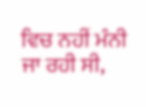ਵਿਚ ਨਹੀਂ ਮੰਨੀ ਜਾ ਰਹੀ ਸੀ,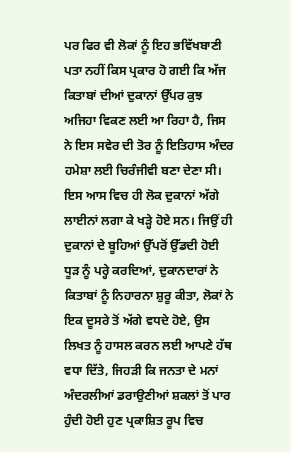ਪਰ ਫਿਰ ਵੀ ਲੋਕਾਂ ਨੂੰ ਇਹ ਭਵਿੱਖਬਾਣੀ ਪਤਾ ਨਹੀਂ ਕਿਸ ਪ੍ਰਕਾਰ ਹੋ ਗਈ ਕਿ ਅੱਜ ਕਿਤਾਬਾਂ ਦੀਆਂ ਦੁਕਾਨਾਂ ਉੱਪਰ ਕੁਝ ਅਜਿਹਾ ਵਿਕਣ ਲਈ ਆ ਰਿਹਾ ਹੈ, ਜਿਸ ਨੇ ਇਸ ਸਵੇਰ ਦੀ ਤੋਰ ਨੂੰ ਇਤਿਹਾਸ ਅੰਦਰ ਹਮੇਸ਼ਾ ਲਈ ਚਿਰੰਜੀਵੀ ਬਣਾ ਦੇਣਾ ਸੀ। ਇਸ ਆਸ ਵਿਚ ਹੀ ਲੋਕ ਦੁਕਾਨਾਂ ਅੱਗੇ ਲਾਈਨਾਂ ਲਗਾ ਕੇ ਖੜ੍ਹੇ ਹੋਏ ਸਨ। ਜਿਉਂ ਹੀ ਦੁਕਾਨਾਂ ਦੇ ਬੂਹਿਆਂ ਉੱਪਰੋਂ ਉੱਡਦੀ ਹੋਈ ਧੂੜ ਨੂੰ ਪਰ੍ਹੇ ਕਰਦਿਆਂ, ਦੁਕਾਨਦਾਰਾਂ ਨੇ ਕਿਤਾਬਾਂ ਨੂੰ ਨਿਹਾਰਨਾ ਸ਼ੁਰੂ ਕੀਤਾ, ਲੋਕਾਂ ਨੇ ਇਕ ਦੂਸਰੇ ਤੋਂ ਅੱਗੇ ਵਧਦੇ ਹੋਏ, ਉਸ ਲਿਖਤ ਨੂੰ ਹਾਸਲ ਕਰਨ ਲਈ ਆਪਣੇ ਹੱਥ ਵਧਾ ਦਿੱਤੇ, ਜਿਹੜੀ ਕਿ ਜਨਤਾ ਦੇ ਮਨਾਂ ਅੰਦਰਲੀਆਂ ਡਰਾਉਣੀਆਂ ਸ਼ਕਲਾਂ ਤੋਂ ਪਾਰ ਹੁੰਦੀ ਹੋਈ ਹੁਣ ਪ੍ਰਕਾਸ਼ਿਤ ਰੂਪ ਵਿਚ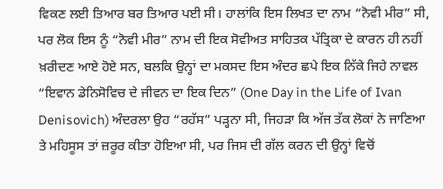ਵਿਕਣ ਲਈ ਤਿਆਰ ਬਰ ਤਿਆਰ ਪਈ ਸੀ। ਹਾਲਾਂਕਿ ਇਸ ਲਿਖਤ ਦਾ ਨਾਮ “ਨੋਵੀ ਮੀਰ” ਸੀ, ਪਰ ਲੋਕ ਇਸ ਨੂੰ “ਨੋਵੀ ਮੀਰ” ਨਾਮ ਦੀ ਇਕ ਸੋਵੀਅਤ ਸਾਹਿਤਕ ਪੱਤ੍ਰਿਕਾ ਦੇ ਕਾਰਨ ਹੀ ਨਹੀਂ ਖ਼ਰੀਦਣ ਆਏ ਹੋਏ ਸਨ, ਬਲਕਿ ਉਨ੍ਹਾਂ ਦਾ ਮਕਸਦ ਇਸ ਅੰਦਰ ਛਪੇ ਇਕ ਨਿੱਕੇ ਜਿਹੇ ਨਾਵਲ “ਇਵਾਨ ਡੇਨਿਸੋਵਿਚ ਦੇ ਜੀਵਨ ਦਾ ਇਕ ਦਿਨ” (One Day in the Life of Ivan Denisovich) ਅੰਦਰਲਾ ਉਹ “ਰਹੱਸ” ਪੜ੍ਹਨਾ ਸੀ, ਜਿਹੜਾ ਕਿ ਅੱਜ ਤੱਕ ਲੋਕਾਂ ਨੇ ਜਾਣਿਆ ਤੇ ਮਹਿਸੂਸ ਤਾਂ ਜ਼ਰੂਰ ਕੀਤਾ ਹੋਇਆ ਸੀ, ਪਰ ਜਿਸ ਦੀ ਗੱਲ ਕਰਨ ਦੀ ਉਨ੍ਹਾਂ ਵਿਚੋਂ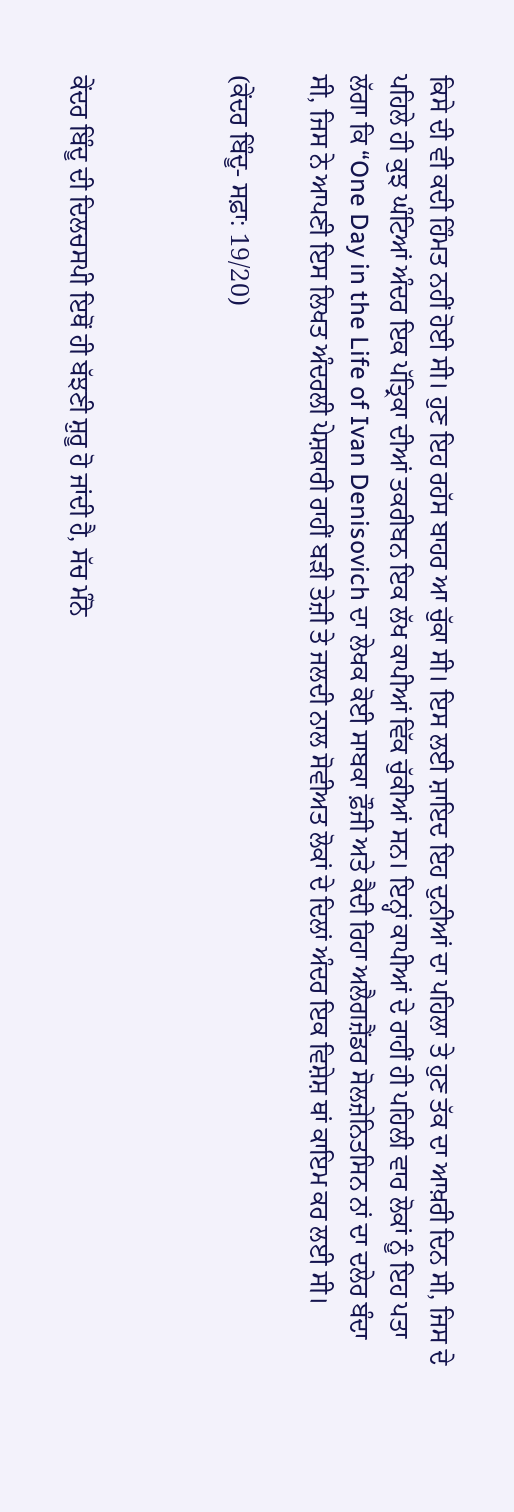ਕਿਸੇ ਦੀ ਵੀ ਕਦੀ ਹਿੰਮਤ ਨਹੀਂ ਹੋਈ ਸੀ। ਹੁਣ ਇਹ ਰਹੱਸ ਬਾਹਰ ਆ ਚੁੱਕਾ ਸੀ। ਇਸ ਲਈ ਸ਼ਾਇਦ ਇਹ ਦੁਨੀਆਂ ਦਾ ਪਹਿਲਾ ਤੇ ਹੁਣ ਤੱਕ ਦਾ ਆਖ਼ਰੀ ਦਿਨ ਸੀ, ਜਿਸ ਦੇ ਪਹਿਲੇ ਹੀ ਕੁਝ ਘੰਟਿਆਂ ਅੰਦਰ ਇਕ ਪੱਤ੍ਰਿਕਾ ਦੀਆਂ ਤਕਰੀਬਨ ਇਕ ਲੱਖ ਕਾਪੀਆਂ ਵਿੱਕ ਚੁੱਕੀਆਂ ਸਨ। ਇਨ੍ਹਾਂ ਕਾਪੀਆਂ ਦੇ ਰਾਹੀਂ ਹੀ ਪਹਿਲੀ ਵਾਰ ਲੋਕਾਂ ਨੂੰ ਇਹ ਪਤਾ ਲੱਗਾ ਕਿ “One Day in the Life of Ivan Denisovich ਦਾ ਲੇਖਕ ਕੋਈ ਸਾਬਕਾ ਫ਼ੌਜੀ ਅਤੇ ਕੈਦੀ ਰਿਹਾ ਅਲੈਗਜ਼ੈਂਡਰ ਸੋਲਜ਼ੇਨਿਤਸਿਨ ਨਾਂ ਦਾ ਦਲੇਰ ਬੰਦਾ ਸੀ, ਜਿਸ ਨੇ ਆਪਣੀ ਇਸ ਲਿਖਤ ਅੰਦਰਲੀ ਪੇਸ਼ਕਾਰੀ ਰਾਹੀਂ ਬੜੀ ਤੇਜ਼ੀ ਤੇ ਜਲਦੀ ਨਾਲ ਸੋਵੀਅਤ ਲੋਕਾਂ ਦੇ ਦਿਲਾਂ ਅੰਦਰ ਇਕ ਵਿਸ਼ੇਸ਼ ਥਾਂ ਕਾਇਮ ਕਰ ਲਈ ਸੀ।

(ਕੇਂਦਰ ਬਿੰਦੂ- ਸਫ਼ਾ: 19/20)



ਕੇਂਦਰ ਬਿੰਦੂ ਦੀ ਦਿਲਚਸਪੀ ਇਥੋਂ ਹੀ ਬੱਝਣੀ ਸ਼ੁਰੂ ਹੋ ਜਾਂਦੀ ਹੈ, ਸੱਚ ਮੰਨੋ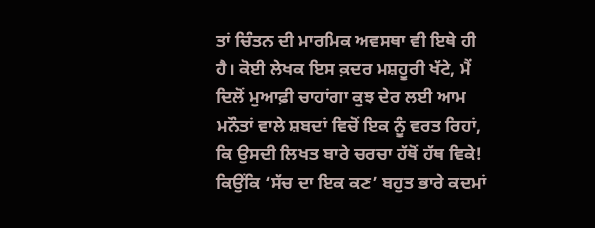ਤਾਂ ਚਿੰਤਨ ਦੀ ਮਾਰਮਿਕ ਅਵਸਥਾ ਵੀ ਇਥੇ ਹੀ ਹੈ। ਕੋਈ ਲੇਖਕ ਇਸ ਕ਼ਦਰ ਮਸ਼ਹੂਰੀ ਖੱਟੇ, ਮੈਂ ਦਿਲੋਂ ਮੁਆਫ਼ੀ ਚਾਹਾਂਗਾ ਕੁਝ ਦੇਰ ਲਈ ਆਮ ਮਨੌਤਾਂ ਵਾਲੇ ਸ਼ਬਦਾਂ ਵਿਚੋਂ ਇਕ ਨੂੰ ਵਰਤ ਰਿਹਾਂ, ਕਿ ਉਸਦੀ ਲਿਖਤ ਬਾਰੇ ਚਰਚਾ ਹੱਥੋਂ ਹੱਥ ਵਿਕੇ! ਕਿਉਂਕਿ ‘ਸੱਚ ਦਾ ਇਕ ਕਣ’ ਬਹੁਤ ਭਾਰੇ ਕਦਮਾਂ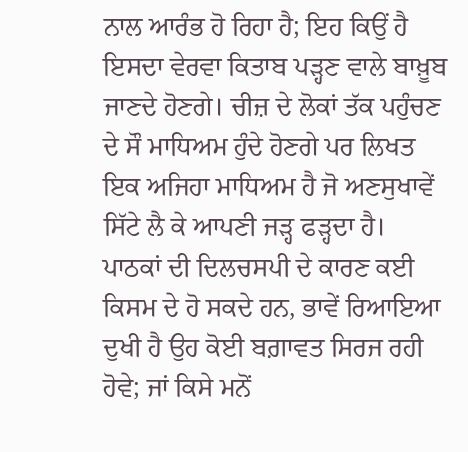ਨਾਲ ਆਰੰਭ ਹੋ ਰਿਹਾ ਹੈ; ਇਹ ਕਿਉਂ ਹੈ ਇਸਦਾ ਵੇਰਵਾ ਕਿਤਾਬ ਪੜ੍ਹਣ ਵਾਲੇ ਬਾਖ਼ੂਬ ਜਾਣਦੇ ਹੋਣਗੇ। ਚੀਜ਼ ਦੇ ਲੋਕਾਂ ਤੱਕ ਪਹੁੰਚਣ ਦੇ ਸੌ ਮਾਧਿਅਮ ਹੁੰਦੇ ਹੋਣਗੇ ਪਰ ਲਿਖਤ ਇਕ ਅਜਿਹਾ ਮਾਧਿਅਮ ਹੈ ਜੋ ਅਣਸੁਖਾਵੇਂ ਸਿੱਟੇ ਲੈ ਕੇ ਆਪਣੀ ਜੜ੍ਹ ਫੜ੍ਹਦਾ ਹੈ। ਪਾਠਕਾਂ ਦੀ ਦਿਲਚਸਪੀ ਦੇ ਕਾਰਣ ਕਈ ਕਿਸਮ ਦੇ ਹੋ ਸਕਦੇ ਹਨ, ਭਾਵੇਂ ਰਿਆਇਆ ਦੁਖੀ ਹੈ ਉਹ ਕੋਈ ਬਗ਼ਾਵਤ ਸਿਰਜ ਰਹੀ ਹੋਵੇ; ਜਾਂ ਕਿਸੇ ਮਨੋਂ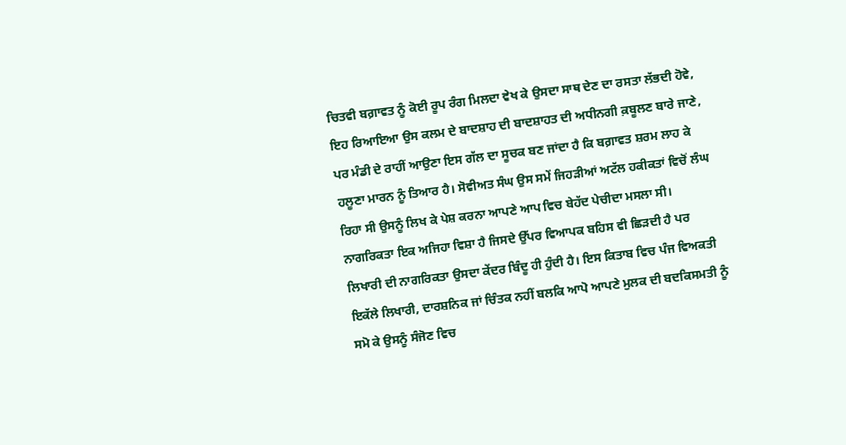ਚਿਤਵੀ ਬਗ਼ਾਵਤ ਨੂੰ ਕੋਈ ਰੂਪ ਰੰਗ ਮਿਲਦਾ ਵੇਖ ਕੇ ਉਸਦਾ ਸਾਥ ਦੇਣ ਦਾ ਰਸਤਾ ਲੱਭਦੀ ਹੋਵੇ, ਇਹ ਰਿਆਇਆ ਉਸ ਕਲਮ ਦੇ ਬਾਦਸ਼ਾਹ ਦੀ ਬਾਦਸ਼ਾਹਤ ਦੀ ਅਧੀਨਗੀ ਕ਼ਬੂਲਣ ਬਾਰੇ ਜਾਣੇ, ਪਰ ਮੰਡੀ ਦੇ ਰਾਹੀਂ ਆਉਣਾ ਇਸ ਗੱਲ ਦਾ ਸੂਚਕ ਬਣ ਜਾਂਦਾ ਹੈ ਕਿ ਬਗ਼ਾਵਤ ਸ਼ਰਮ ਲਾਹ ਕੇ ਹਲੂਣਾ ਮਾਰਨ ਨੂੰ ਤਿਆਰ ਹੈ। ਸੋਵੀਅਤ ਸੰਘ ਉਸ ਸਮੇਂ ਜਿਹੜੀਆਂ ਅਟੱਲ ਹਕੀਕਤਾਂ ਵਿਚੋਂ ਲੰਘ ਰਿਹਾ ਸੀ ਉਸਨੂੰ ਲਿਖ ਕੇ ਪੇਸ਼ ਕਰਨਾ ਆਪਣੇ ਆਪ ਵਿਚ ਬੇਹੱਦ ਪੇਚੀਦਾ ਮਸਲਾ ਸੀ। ਨਾਗਰਿਕਤਾ ਇਕ ਅਜਿਹਾ ਵਿਸ਼ਾ ਹੈ ਜਿਸਦੇ ਉੱਪਰ ਵਿਆਪਕ ਬਹਿਸ ਵੀ ਛਿੜਦੀ ਹੈ ਪਰ ਲਿਖਾਰੀ ਦੀ ਨਾਗਰਿਕਤਾ ਉਸਦਾ ਕੇਂਦਰ ਬਿੰਦੂ ਹੀ ਹੁੰਦੀ ਹੈ। ਇਸ ਕਿਤਾਬ ਵਿਚ ਪੰਜ ਵਿਅਕਤੀ ਇਕੱਲੇ ਲਿਖਾਰੀ, ਦਾਰਸ਼ਨਿਕ ਜਾਂ ਚਿੰਤਕ ਨਹੀਂ ਬਲਕਿ ਆਪੋ ਆਪਣੇ ਮੁਲਕ ਦੀ ਬਦਕਿਸਮਤੀ ਨੂੰ ਸਮੋ ਕੇ ਉਸਨੂੰ ਸੰਜੋਣ ਵਿਚ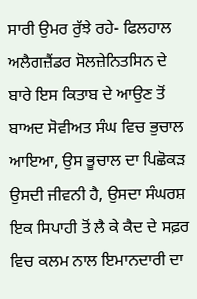ਸਾਰੀ ਉਮਰ ਰੁੱਝੇ ਰਹੇ- ਫਿਲਹਾਲ ਅਲੈਗਜ਼ੈਂਡਰ ਸੋਲਜ਼ੇਨਿਤਸਿਨ ਦੇ ਬਾਰੇ ਇਸ ਕਿਤਾਬ ਦੇ ਆਉਣ ਤੋਂ ਬਾਅਦ ਸੋਵੀਅਤ ਸੰਘ ਵਿਚ ਭੁਚਾਲ ਆਇਆ, ਉਸ ਭੂਚਾਲ ਦਾ ਪਿਛੋਕੜ ਉਸਦੀ ਜੀਵਨੀ ਹੈ, ਉਸਦਾ ਸੰਘਰਸ਼ ਇਕ ਸਿਪਾਹੀ ਤੋਂ ਲੈ ਕੇ ਕੈਦ ਦੇ ਸਫ਼ਰ ਵਿਚ ਕਲਮ ਨਾਲ ਇਮਾਨਦਾਰੀ ਦਾ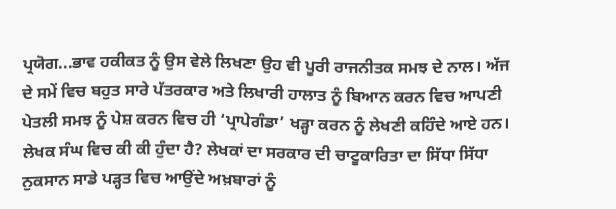ਪ੍ਰਯੋਗ...ਭਾਵ ਹਕੀਕਤ ਨੂੰ ਉਸ ਵੇਲੇ ਲਿਖਣਾ ਉਹ ਵੀ ਪੂਰੀ ਰਾਜਨੀਤਕ ਸਮਝ ਦੇ ਨਾਲ। ਅੱਜ ਦੇ ਸਮੇਂ ਵਿਚ ਬਹੁਤ ਸਾਰੇ ਪੱਤਰਕਾਰ ਅਤੇ ਲਿਖਾਰੀ ਹਾਲਾਤ ਨੂੰ ਬਿਆਨ ਕਰਨ ਵਿਚ ਆਪਣੀ ਪੇਤਲੀ ਸਮਝ ਨੂੰ ਪੇਸ਼ ਕਰਨ ਵਿਚ ਹੀ ‘ਪ੍ਰਾਪੇਗੰਡਾ’ ਖੜ੍ਹਾ ਕਰਨ ਨੂੰ ਲੇਖਣੀ ਕਹਿੰਦੇ ਆਏ ਹਨ। ਲੇਖਕ ਸੰਘ ਵਿਚ ਕੀ ਕੀ ਹੁੰਦਾ ਹੈ? ਲੇਖਕਾਂ ਦਾ ਸਰਕਾਰ ਦੀ ਚਾਟੂਕਾਰਿਤਾ ਦਾ ਸਿੱਧਾ ਸਿੱਧਾ ਨੁਕਸਾਨ ਸਾਡੇ ਪੜ੍ਹਤ ਵਿਚ ਆਉਂਦੇ ਅਖ਼ਬਾਰਾਂ ਨੂੰ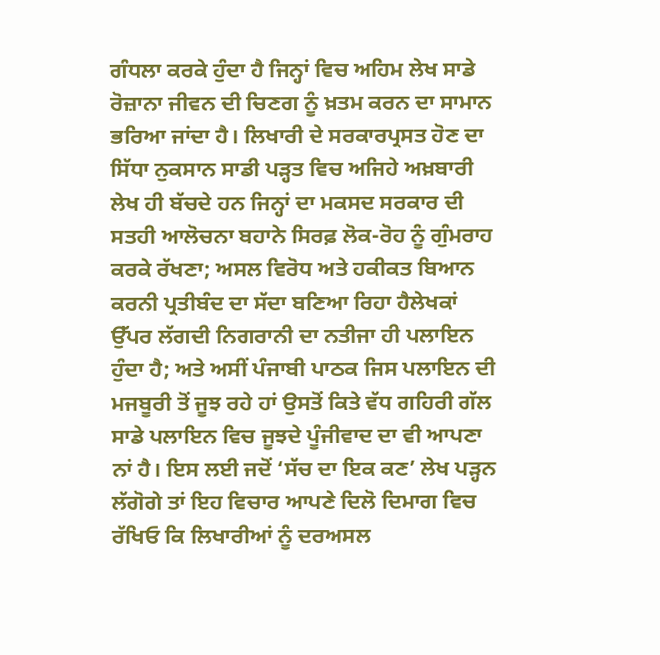ਗੰਧਲਾ ਕਰਕੇ ਹੁੰਦਾ ਹੈ ਜਿਨ੍ਹਾਂ ਵਿਚ ਅਹਿਮ ਲੇਖ ਸਾਡੇ ਰੋਜ਼ਾਨਾ ਜੀਵਨ ਦੀ ਚਿਣਗ ਨੂੰ ਖ਼ਤਮ ਕਰਨ ਦਾ ਸਾਮਾਨ ਭਰਿਆ ਜਾਂਦਾ ਹੈ। ਲਿਖਾਰੀ ਦੇ ਸਰਕਾਰਪ੍ਰਸਤ ਹੋਣ ਦਾ ਸਿੱਧਾ ਨੁਕਸਾਨ ਸਾਡੀ ਪੜ੍ਹਤ ਵਿਚ ਅਜਿਹੇ ਅਖ਼ਬਾਰੀ ਲੇਖ ਹੀ ਬੱਚਦੇ ਹਨ ਜਿਨ੍ਹਾਂ ਦਾ ਮਕਸਦ ਸਰਕਾਰ ਦੀ ਸਤਹੀ ਆਲੋਚਨਾ ਬਹਾਨੇ ਸਿਰਫ਼ ਲੋਕ-ਰੋਹ ਨੂੰ ਗੁੰਮਰਾਹ ਕਰਕੇ ਰੱਖਣਾ; ਅਸਲ ਵਿਰੋਧ ਅਤੇ ਹਕੀਕਤ ਬਿਆਨ ਕਰਨੀ ਪ੍ਰਤੀਬੰਦ ਦਾ ਸੱਦਾ ਬਣਿਆ ਰਿਹਾ ਹੈਲੇਖਕਾਂ ਉੱਪਰ ਲੱਗਦੀ ਨਿਗਰਾਨੀ ਦਾ ਨਤੀਜਾ ਹੀ ਪਲਾਇਨ ਹੁੰਦਾ ਹੈ; ਅਤੇ ਅਸੀਂ ਪੰਜਾਬੀ ਪਾਠਕ ਜਿਸ ਪਲਾਇਨ ਦੀ ਮਜਬੂਰੀ ਤੋਂ ਜੂਝ ਰਹੇ ਹਾਂ ਉਸਤੋਂ ਕਿਤੇ ਵੱਧ ਗਹਿਰੀ ਗੱਲ ਸਾਡੇ ਪਲਾਇਨ ਵਿਚ ਜੂਝਦੇ ਪੂੰਜੀਵਾਦ ਦਾ ਵੀ ਆਪਣਾ ਨਾਂ ਹੈ। ਇਸ ਲਈ ਜਦੋਂ ‘ਸੱਚ ਦਾ ਇਕ ਕਣ’ ਲੇਖ ਪੜ੍ਹਨ ਲੱਗੋਗੇ ਤਾਂ ਇਹ ਵਿਚਾਰ ਆਪਣੇ ਦਿਲੋ ਦਿਮਾਗ ਵਿਚ ਰੱਖਿਓ ਕਿ ਲਿਖਾਰੀਆਂ ਨੂੰ ਦਰਅਸਲ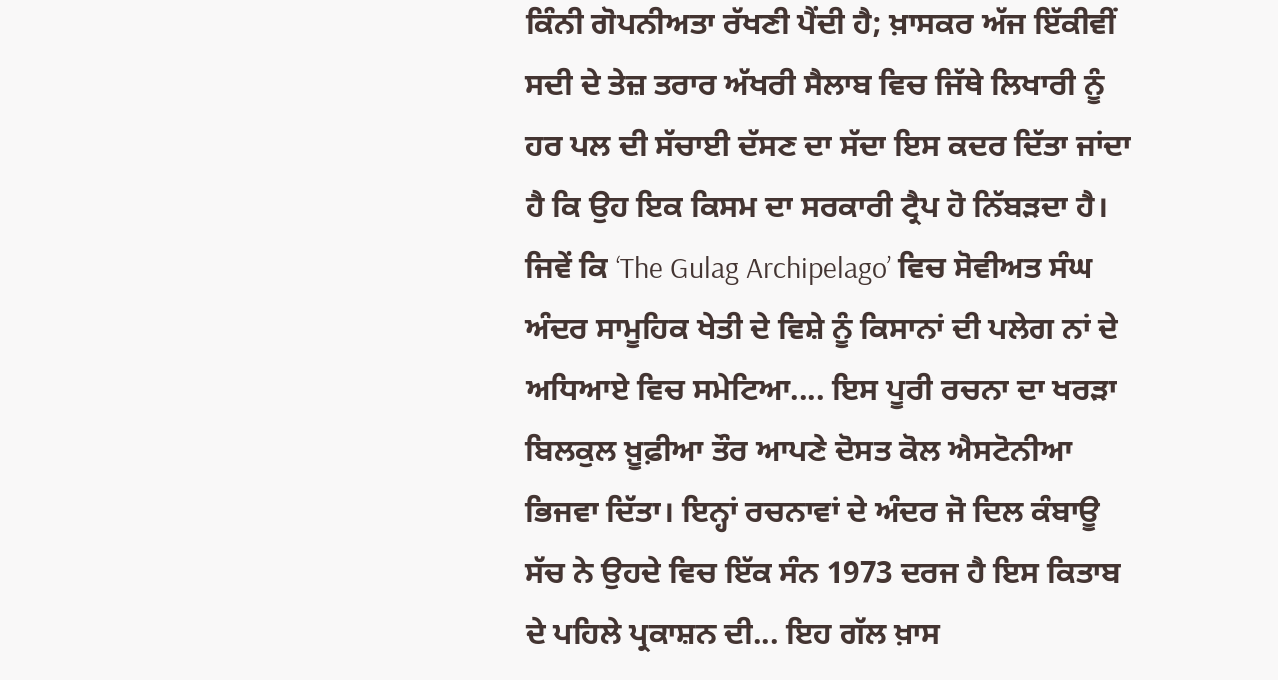ਕਿੰਨੀ ਗੋਪਨੀਅਤਾ ਰੱਖਣੀ ਪੈਂਦੀ ਹੈ; ਖ਼ਾਸਕਰ ਅੱਜ ਇੱਕੀਵੀਂ ਸਦੀ ਦੇ ਤੇਜ਼ ਤਰਾਰ ਅੱਖਰੀ ਸੈਲਾਬ ਵਿਚ ਜਿੱਥੇ ਲਿਖਾਰੀ ਨੂੰ ਹਰ ਪਲ ਦੀ ਸੱਚਾਈ ਦੱਸਣ ਦਾ ਸੱਦਾ ਇਸ ਕਦਰ ਦਿੱਤਾ ਜਾਂਦਾ ਹੈ ਕਿ ਉਹ ਇਕ ਕਿਸਮ ਦਾ ਸਰਕਾਰੀ ਟ੍ਰੈਪ ਹੋ ਨਿੱਬੜਦਾ ਹੈ। ਜਿਵੇਂ ਕਿ ‘The Gulag Archipelago’ ਵਿਚ ਸੋਵੀਅਤ ਸੰਘ ਅੰਦਰ ਸਾਮੂਹਿਕ ਖੇਤੀ ਦੇ ਵਿਸ਼ੇ ਨੂੰ ਕਿਸਾਨਾਂ ਦੀ ਪਲੇਗ ਨਾਂ ਦੇ ਅਧਿਆਏ ਵਿਚ ਸਮੇਟਿਆ.... ਇਸ ਪੂਰੀ ਰਚਨਾ ਦਾ ਖਰੜਾ ਬਿਲਕੁਲ ਖ਼ੂਫ਼ੀਆ ਤੌਰ ਆਪਣੇ ਦੋਸਤ ਕੋਲ ਐਸਟੋਨੀਆ ਭਿਜਵਾ ਦਿੱਤਾ। ਇਨ੍ਹਾਂ ਰਚਨਾਵਾਂ ਦੇ ਅੰਦਰ ਜੋ ਦਿਲ ਕੰਬਾਊ ਸੱਚ ਨੇ ਉਹਦੇ ਵਿਚ ਇੱਕ ਸੰਨ 1973 ਦਰਜ ਹੈ ਇਸ ਕਿਤਾਬ ਦੇ ਪਹਿਲੇ ਪ੍ਰਕਾਸ਼ਨ ਦੀ... ਇਹ ਗੱਲ ਖ਼ਾਸ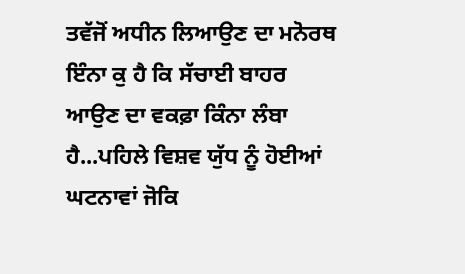ਤਵੱਜੋਂ ਅਧੀਨ ਲਿਆਉਣ ਦਾ ਮਨੋਰਥ ਇੰਨਾ ਕੁ ਹੈ ਕਿ ਸੱਚਾਈ ਬਾਹਰ ਆਉਣ ਦਾ ਵਕਫ਼ਾ ਕਿੰਨਾ ਲੰਬਾ ਹੈ...ਪਹਿਲੇ ਵਿਸ਼ਵ ਯੁੱਧ ਨੂੰ ਹੋਈਆਂ ਘਟਨਾਵਾਂ ਜੋਕਿ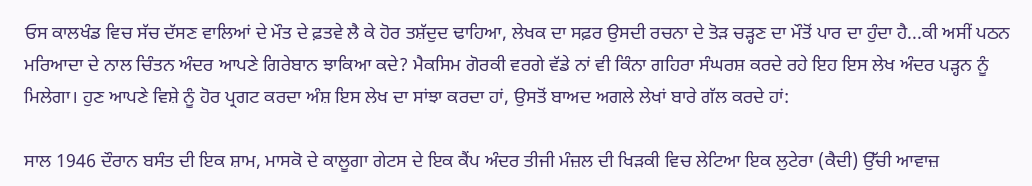ਓਸ ਕਾਲਖੰਡ ਵਿਚ ਸੱਚ ਦੱਸਣ ਵਾਲਿਆਂ ਦੇ ਮੌਤ ਦੇ ਫ਼ਤਵੇ ਲੈ ਕੇ ਹੋਰ ਤਸ਼ੱਦੁਦ ਢਾਹਿਆ, ਲੇਖਕ ਦਾ ਸਫ਼ਰ ਉਸਦੀ ਰਚਨਾ ਦੇ ਤੋੜ ਚੜ੍ਹਣ ਦਾ ਮੌਤੋਂ ਪਾਰ ਦਾ ਹੁੰਦਾ ਹੈ...ਕੀ ਅਸੀਂ ਪਠਨ ਮਰਿਆਦਾ ਦੇ ਨਾਲ ਚਿੰਤਨ ਅੰਦਰ ਆਪਣੇ ਗਿਰੇਬਾਨ ਝਾਕਿਆ ਕਦੇ? ਮੈਕਸਿਮ ਗੋਰਕੀ ਵਰਗੇ ਵੱਡੇ ਨਾਂ ਵੀ ਕਿੰਨਾ ਗਹਿਰਾ ਸੰਘਰਸ਼ ਕਰਦੇ ਰਹੇ ਇਹ ਇਸ ਲੇਖ ਅੰਦਰ ਪੜ੍ਹਨ ਨੂੰ ਮਿਲੇਗਾ। ਹੁਣ ਆਪਣੇ ਵਿਸ਼ੇ ਨੂੰ ਹੋਰ ਪ੍ਰਗਟ ਕਰਦਾ ਅੰਸ਼ ਇਸ ਲੇਖ ਦਾ ਸਾਂਝਾ ਕਰਦਾ ਹਾਂ, ਉਸਤੋਂ ਬਾਅਦ ਅਗਲੇ ਲੇਖਾਂ ਬਾਰੇ ਗੱਲ ਕਰਦੇ ਹਾਂ:

ਸਾਲ 1946 ਦੌਰਾਨ ਬਸੰਤ ਦੀ ਇਕ ਸ਼ਾਮ, ਮਾਸਕੋ ਦੇ ਕਾਲੂਗਾ ਗੇਟਸ ਦੇ ਇਕ ਕੈਂਪ ਅੰਦਰ ਤੀਜੀ ਮੰਜ਼ਲ ਦੀ ਖਿੜਕੀ ਵਿਚ ਲੇਟਿਆ ਇਕ ਲੁਟੇਰਾ (ਕੈਦੀ) ਉੱਚੀ ਆਵਾਜ਼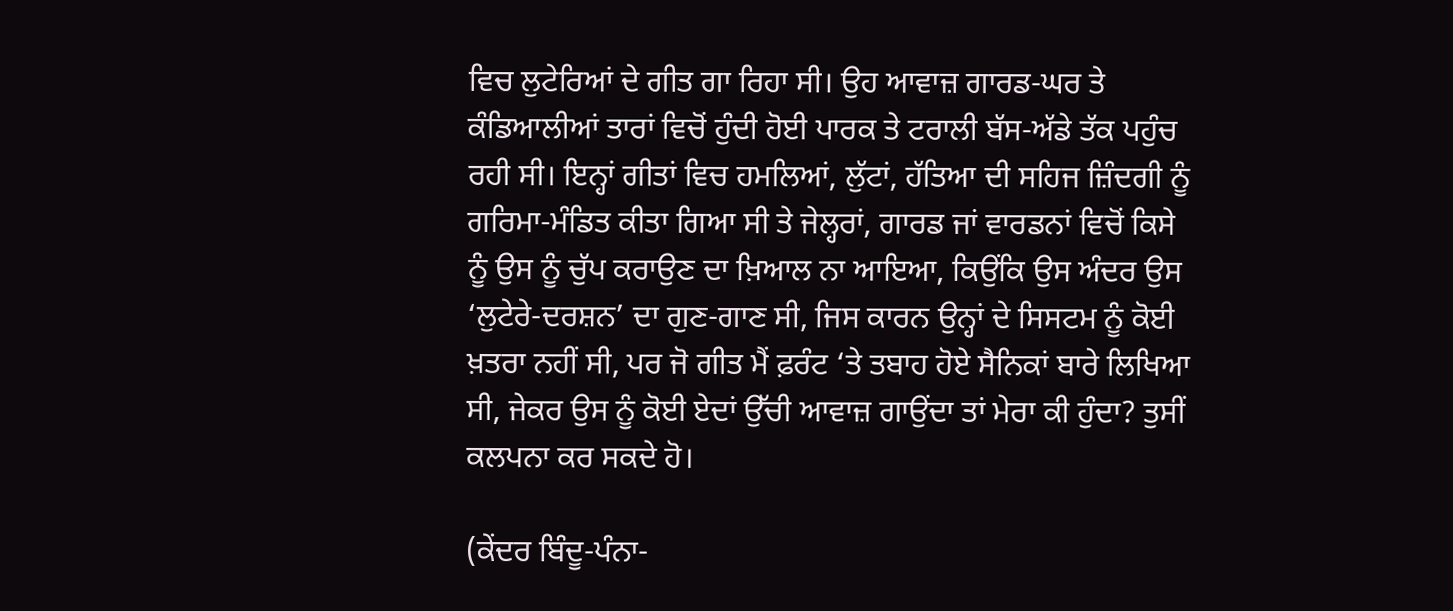ਵਿਚ ਲੁਟੇਰਿਆਂ ਦੇ ਗੀਤ ਗਾ ਰਿਹਾ ਸੀ। ਉਹ ਆਵਾਜ਼ ਗਾਰਡ-ਘਰ ਤੇ ਕੰਡਿਆਲੀਆਂ ਤਾਰਾਂ ਵਿਚੋਂ ਹੁੰਦੀ ਹੋਈ ਪਾਰਕ ਤੇ ਟਰਾਲੀ ਬੱਸ-ਅੱਡੇ ਤੱਕ ਪਹੁੰਚ ਰਹੀ ਸੀ। ਇਨ੍ਹਾਂ ਗੀਤਾਂ ਵਿਚ ਹਮਲਿਆਂ, ਲੁੱਟਾਂ, ਹੱਤਿਆ ਦੀ ਸਹਿਜ ਜ਼ਿੰਦਗੀ ਨੂੰ ਗਰਿਮਾ-ਮੰਡਿਤ ਕੀਤਾ ਗਿਆ ਸੀ ਤੇ ਜੇਲ੍ਹਰਾਂ, ਗਾਰਡ ਜਾਂ ਵਾਰਡਨਾਂ ਵਿਚੋਂ ਕਿਸੇ ਨੂੰ ਉਸ ਨੂੰ ਚੁੱਪ ਕਰਾਉਣ ਦਾ ਖ਼ਿਆਲ ਨਾ ਆਇਆ, ਕਿਉਂਕਿ ਉਸ ਅੰਦਰ ਉਸ ‘ਲੁਟੇਰੇ-ਦਰਸ਼ਨ’ ਦਾ ਗੁਣ-ਗਾਣ ਸੀ, ਜਿਸ ਕਾਰਨ ਉਨ੍ਹਾਂ ਦੇ ਸਿਸਟਮ ਨੂੰ ਕੋਈ ਖ਼ਤਰਾ ਨਹੀਂ ਸੀ, ਪਰ ਜੋ ਗੀਤ ਮੈਂ ਫ਼ਰੰਟ ‘ਤੇ ਤਬਾਹ ਹੋਏ ਸੈਨਿਕਾਂ ਬਾਰੇ ਲਿਖਿਆ ਸੀ, ਜੇਕਰ ਉਸ ਨੂੰ ਕੋਈ ਏਦਾਂ ਉੱਚੀ ਆਵਾਜ਼ ਗਾਉਂਦਾ ਤਾਂ ਮੇਰਾ ਕੀ ਹੁੰਦਾ? ਤੁਸੀਂ ਕਲਪਨਾ ਕਰ ਸਕਦੇ ਹੋ।

(ਕੇਂਦਰ ਬਿੰਦੂ-ਪੰਨਾ-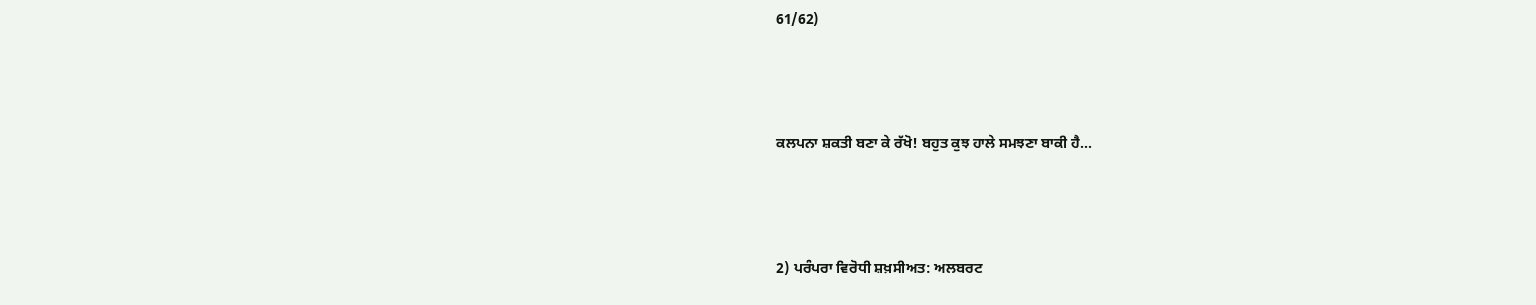61/62)



ਕਲਪਨਾ ਸ਼ਕਤੀ ਬਣਾ ਕੇ ਰੱਖੋ! ਬਹੁਤ ਕੁਝ ਹਾਲੇ ਸਮਝਣਾ ਬਾਕੀ ਹੈ...



2) ਪਰੰਪਰਾ ਵਿਰੋਧੀ ਸ਼ਖ਼ਸੀਅਤ: ਅਲਬਰਟ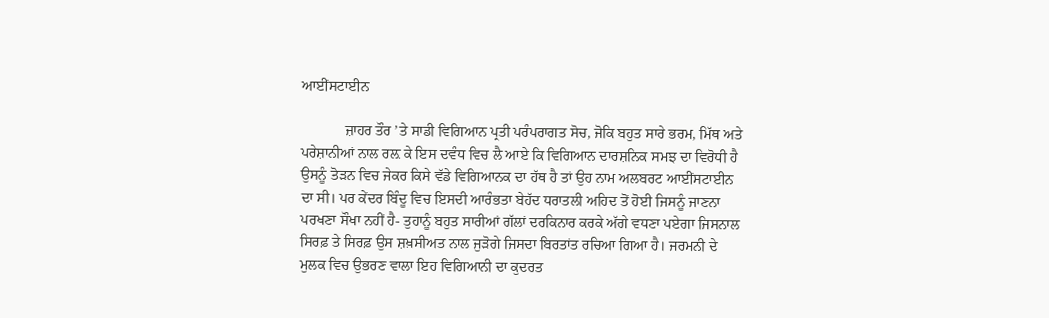ਆਈਂਸਟਾਈਨ

            ਜ਼ਾਹਰ ਤੌਰ ’ਤੇ ਸਾਡੀ ਵਿਗਿਆਨ ਪ੍ਰਤੀ ਪਰੰਪਰਾਗਤ ਸੋਚ, ਜੋਕਿ ਬਹੁਤ ਸਾਰੇ ਭਰਮ, ਮਿੱਥ ਅਤੇ ਪਰੇਸ਼ਾਨੀਆਂ ਨਾਲ ਰਲ਼ ਕੇ ਇਸ ਦਵੰਧ ਵਿਚ ਲੈ ਆਏ ਕਿ ਵਿਗਿਆਨ ਦਾਰਸ਼ਨਿਕ ਸਮਝ ਦਾ ਵਿਰੋਧੀ ਹੈ ਉਸਨੂੰ ਤੋੜਨ ਵਿਚ ਜੇਕਰ ਕਿਸੇ ਵੱਡੇ ਵਿਗਿਆਨਕ ਦਾ ਹੱਥ ਹੈ ਤਾਂ ਉਹ ਨਾਮ ਅਲਬਰਟ ਆਈਂਸਟਾਈਨ ਦਾ ਸੀ। ਪਰ ਕੇਂਦਰ ਬਿੰਦੂ ਵਿਚ ਇਸਦੀ ਆਰੰਭਤਾ ਬੇਹੱਦ ਧਰਾਤਲੀ ਅਹਿਦ ਤੋਂ ਹੋਈ ਜਿਸਨੂੰ ਜਾਣਨਾ ਪਰਖਣਾ ਸੌਖਾ ਨਹੀਂ ਹੈ- ਤੁਹਾਨੂੰ ਬਹੁਤ ਸਾਰੀਆਂ ਗੱਲਾਂ ਦਰਕਿਨਾਰ ਕਰਕੇ ਅੱਗੇ ਵਧਣਾ ਪਏਗਾ ਜਿਸਨਾਲ ਸਿਰਫ਼ ਤੇ ਸਿਰਫ਼ ਉਸ ਸ਼ਖ਼ਸੀਅਤ ਨਾਲ ਜੁੜੋਗੇ ਜਿਸਦਾ ਬਿਰਤਾਂਤ ਰਚਿਆ ਗਿਆ ਹੈ। ਜਰਮਨੀ ਦੇ ਮੁਲਕ ਵਿਚ ਉਭਰਣ ਵਾਲਾ ਇਹ ਵਿਗਿਆਨੀ ਦਾ ਕੁਦਰਤ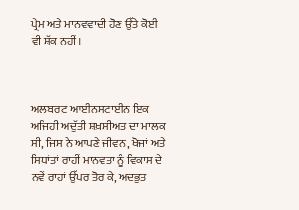ਪ੍ਰੇਮ ਅਤੇ ਮਾਨਵਵਾਦੀ ਹੋਣ ਉੱਤੇ ਕੋਈ ਵੀ ਸ਼ੱਕ ਨਹੀਂ।



ਅਲਬਰਟ ਆਈਨਸਟਾਈਨ ਇਕ ਅਜਿਹੀ ਅਦੁੱਤੀ ਸ਼ਖ਼ਸੀਅਤ ਦਾ ਮਾਲਕ ਸੀ, ਜਿਸ ਨੇ ਆਪਣੇ ਜੀਵਨ, ਖੋਜਾਂ ਅਤੇ ਸਿਧਾਂਤਾਂ ਰਾਹੀਂ ਮਾਨਵਤਾ ਨੂੰ ਵਿਕਾਸ ਦੇ ਨਵੇਂ ਰਾਹਾਂ ਉੱਪਰ ਤੋਰ ਕੇ, ਅਦਭੁਤ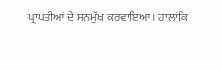ਪ੍ਰਾਪਤੀਆਂ ਦੇ ਸਨਮੁੱਖ ਕਰਵਾਇਆ। ਹਾਲਾਂਕਿ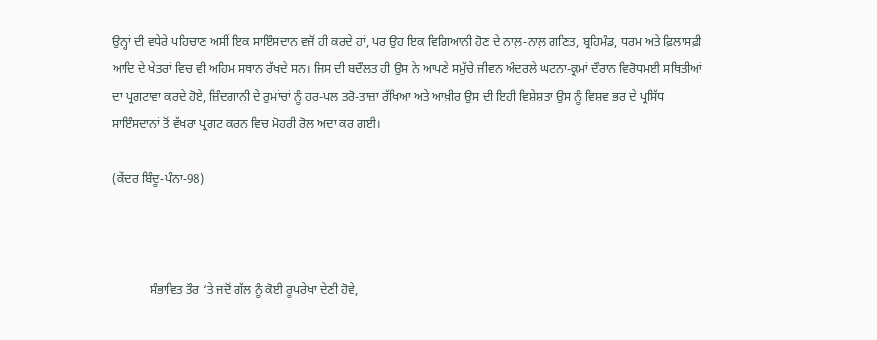ਉਨ੍ਹਾਂ ਦੀ ਵਧੇਰੇ ਪਹਿਚਾਣ ਅਸੀਂ ਇਕ ਸਾਇੰਸਦਾਨ ਵਜੋਂ ਹੀ ਕਰਦੇ ਹਾਂ, ਪਰ ਉਹ ਇਕ ਵਿਗਿਆਨੀ ਹੋਣ ਦੇ ਨਾਲ਼-ਨਾਲ਼ ਗਣਿਤ, ਬ੍ਰਹਿਮੰਡ, ਧਰਮ ਅਤੇ ਫ਼ਿਲਾਸਫ਼ੀ ਆਦਿ ਦੇ ਖੇਤਰਾਂ ਵਿਚ ਵੀ ਅਹਿਮ ਸਥਾਨ ਰੱਖਦੇ ਸਨ। ਜਿਸ ਦੀ ਬਦੌਲਤ ਹੀ ਉਸ ਨੇ ਆਪਣੇ ਸਮੁੱਚੇ ਜੀਵਨ ਅੰਦਰਲੇ ਘਟਨਾ-ਕ੍ਰਮਾਂ ਦੌਰਾਨ ਵਿਰੋਧਮਈ ਸਥਿਤੀਆਂ ਦਾ ਪ੍ਰਗਟਾਵਾ ਕਰਦੇ ਹੋਏ, ਜ਼ਿੰਦਗਾਨੀ ਦੇ ਰੁਮਾਂਚਾਂ ਨੂੰ ਹਰ-ਪਲ ਤਰੋ-ਤਾਜ਼ਾ ਰੱਖਿਆ ਅਤੇ ਆਖ਼ੀਰ ਉਸ ਦੀ ਇਹੀ ਵਿਸ਼ੇਸ਼ਤਾ ਉਸ ਨੂੰ ਵਿਸ਼ਵ ਭਰ ਦੇ ਪ੍ਰਸਿੱਧ ਸਾਇੰਸਦਾਨਾਂ ਤੋਂ ਵੱਖਰਾ ਪ੍ਰਗਟ ਕਰਨ ਵਿਚ ਮੋਹਰੀ ਰੋਲ ਅਦਾ ਕਰ ਗਈ।

(ਕੇਂਦਰ ਬਿੰਦੂ-ਪੰਨਾ-98)



            ਸੰਭਾਵਿਤ ਤੌਰ ‘ਤੇ ਜਦੋਂ ਗੱਲ ਨੂੰ ਕੋਈ ਰੂਪਰੇਖਾ ਦੇਣੀ ਹੋਵੇ,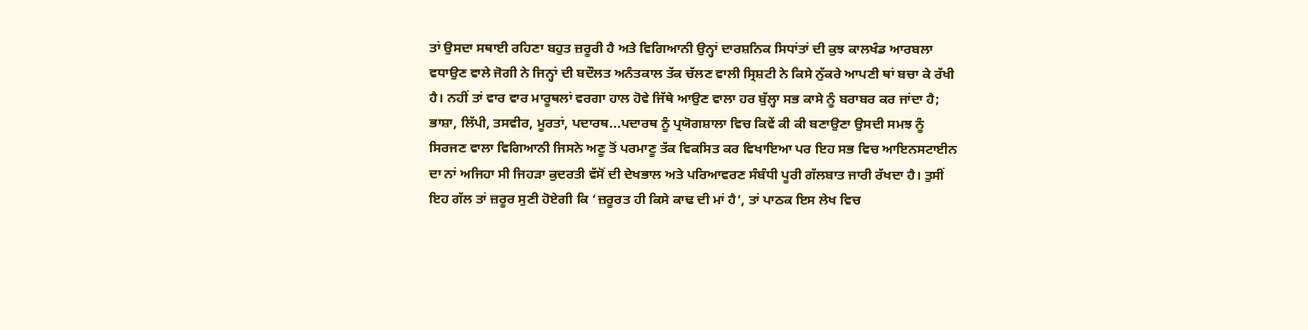ਤਾਂ ਉਸਦਾ ਸਥਾਈ ਰਹਿਣਾ ਬਹੁਤ ਜ਼ਰੂਰੀ ਹੈ ਅਤੇ ਵਿਗਿਆਨੀ ਉਨ੍ਹਾਂ ਦਾਰਸ਼ਨਿਕ ਸਿਧਾਂਤਾਂ ਦੀ ਕੁਝ ਕਾਲਖੰਡ ਆਰਬਲਾ ਵਧਾਉਣ ਵਾਲੇ ਜੋਗੀ ਨੇ ਜਿਨ੍ਹਾਂ ਦੀ ਬਦੌਲਤ ਅਨੰਤਕਾਲ ਤੱਕ ਚੱਲਣ ਵਾਲੀ ਸ੍ਰਿਸ਼ਟੀ ਨੇ ਕਿਸੇ ਨੁੱਕਰੇ ਆਪਣੀ ਥਾਂ ਬਚਾ ਕੇ ਰੱਖੀ ਹੈ। ਨਹੀਂ ਤਾਂ ਵਾਰ ਵਾਰ ਮਾਰੂਥਲਾਂ ਵਰਗਾ ਹਾਲ ਹੋਵੇ ਜਿੱਥੇ ਆਉਣ ਵਾਲਾ ਹਰ ਬੁੱਲ੍ਹਾ ਸਭ ਕਾਸੇ ਨੂੰ ਬਰਾਬਰ ਕਰ ਜਾਂਦਾ ਹੈ; ਭਾਸ਼ਾ, ਲਿੱਪੀ, ਤਸਵੀਰ, ਮੂਰਤਾਂ, ਪਦਾਰਥ...ਪਦਾਰਥ ਨੂੰ ਪ੍ਰਯੋਗਸ਼ਾਲਾ ਵਿਚ ਕਿਵੇਂ ਕੀ ਕੀ ਬਣਾਉਣਾ ਉਸਦੀ ਸਮਝ ਨੂੰ ਸਿਰਜਣ ਵਾਲਾ ਵਿਗਿਆਨੀ ਜਿਸਨੇ ਅਣੂ ਤੋਂ ਪਰਮਾਣੂ ਤੱਕ ਵਿਕਸਿਤ ਕਰ ਵਿਖਾਇਆ ਪਰ ਇਹ ਸਭ ਵਿਚ ਆਇਨਸਟਾਈਨ ਦਾ ਨਾਂ ਅਜਿਹਾ ਸੀ ਜਿਹੜਾ ਕੁਦਰਤੀ ਵੱਸੋਂ ਦੀ ਦੇਖਭਾਲ ਅਤੇ ਪਰਿਆਵਰਣ ਸੰਬੰਧੀ ਪੂਰੀ ਗੱਲਬਾਤ ਜਾਰੀ ਰੱਖਦਾ ਹੈ। ਤੁਸੀਂ ਇਹ ਗੱਲ ਤਾਂ ਜ਼ਰੂਰ ਸੁਣੀ ਹੋਏਗੀ ਕਿ ‘ਜ਼ਰੂਰਤ ਹੀ ਕਿਸੇ ਕਾਢ ਦੀ ਮਾਂ ਹੈ’, ਤਾਂ ਪਾਠਕ ਇਸ ਲੇਖ ਵਿਚ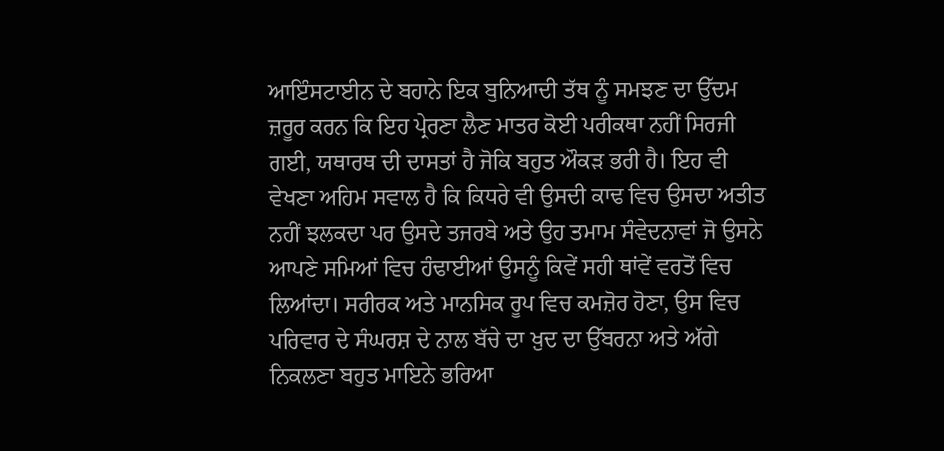ਆਇੰਸਟਾਈਨ ਦੇ ਬਹਾਨੇ ਇਕ ਬੁਨਿਆਦੀ ਤੱਥ ਨੂੰ ਸਮਝਣ ਦਾ ਉੱਦਮ ਜ਼ਰੂਰ ਕਰਨ ਕਿ ਇਹ ਪ੍ਰੇਰਣਾ ਲੈਣ ਮਾਤਰ ਕੋਈ ਪਰੀਕਥਾ ਨਹੀਂ ਸਿਰਜੀ ਗਈ, ਯਥਾਰਥ ਦੀ ਦਾਸਤਾਂ ਹੈ ਜੋਕਿ ਬਹੁਤ ਔਕੜ ਭਰੀ ਹੈ। ਇਹ ਵੀ ਵੇਖਣਾ ਅਹਿਮ ਸਵਾਲ ਹੈ ਕਿ ਕਿਧਰੇ ਵੀ ਉਸਦੀ ਕਾਢ ਵਿਚ ਉਸਦਾ ਅਤੀਤ ਨਹੀਂ ਝਲਕਦਾ ਪਰ ਉਸਦੇ ਤਜਰਬੇ ਅਤੇ ਉਹ ਤਮਾਮ ਸੰਵੇਦਨਾਵਾਂ ਜੋ ਉਸਨੇ ਆਪਣੇ ਸਮਿਆਂ ਵਿਚ ਹੰਢਾਈਆਂ ਉਸਨੂੰ ਕਿਵੇਂ ਸਹੀ ਥਾਂਵੇਂ ਵਰਤੋਂ ਵਿਚ ਲਿਆਂਦਾ। ਸਰੀਰਕ ਅਤੇ ਮਾਨਸਿਕ ਰੂਪ ਵਿਚ ਕਮਜ਼ੋਰ ਹੋਣਾ, ਉਸ ਵਿਚ ਪਰਿਵਾਰ ਦੇ ਸੰਘਰਸ਼ ਦੇ ਨਾਲ ਬੱਚੇ ਦਾ ਖ਼ੁਦ ਦਾ ਉੱਬਰਨਾ ਅਤੇ ਅੱਗੇ ਨਿਕਲਣਾ ਬਹੁਤ ਮਾਇਨੇ ਭਰਿਆ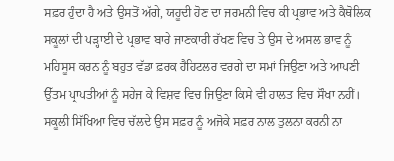ਸਫ਼ਰ ਹੁੰਦਾ ਹੈ ਅਤੇ ਉਸਤੋਂ ਅੱਗੇ, ਯਹੂਦੀ ਹੋਣ ਦਾ ਜਰਮਨੀ ਵਿਚ ਕੀ ਪ੍ਰਭਾਵ ਅਤੇ ਕੈਥੋਲਿਕ ਸਕੂਲਾਂ ਦੀ ਪੜ੍ਹਾਈ ਦੇ ਪ੍ਰਭਾਵ ਬਾਰੇ ਜਾਣਕਾਰੀ ਰੱਖਣ ਵਿਚ ਤੇ ਉਸ ਦੇ ਅਸਲ ਭਾਵ ਨੂੰ ਮਹਿਸੂਸ ਕਰਨ ਨੂੰ ਬਹੁਤ ਵੱਡਾ ਫ਼ਰਕ ਹੈਹਿਟਲਰ ਵਰਗੇ ਦਾ ਸਮਾਂ ਜਿਉਣਾ ਅਤੇ ਆਪਣੀ ਉੱਤਮ ਪ੍ਰਾਪਤੀਆਂ ਨੂੰ ਸਹੇਜ ਕੇ ਵਿਸ਼ਵ ਵਿਚ ਜਿਉਣਾ ਕਿਸੇ ਵੀ ਹਾਲਤ ਵਿਚ ਸੌਖਾ ਨਹੀਂ। ਸਕੂਲੀ ਸਿੱਖਿਆ ਵਿਚ ਚੱਲਦੇ ਉਸ ਸਫ਼ਰ ਨੂੰ ਅਜੋਕੇ ਸਫ਼ਰ ਨਾਲ ਤੁਲਨਾ ਕਰਨੀ ਨਾ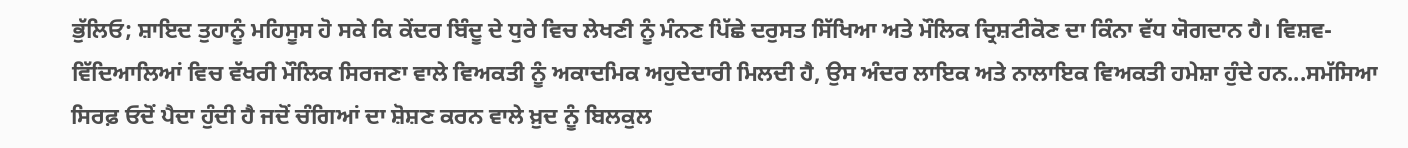ਭੁੱਲਿਓ; ਸ਼ਾਇਦ ਤੁਹਾਨੂੰ ਮਹਿਸੂਸ ਹੋ ਸਕੇ ਕਿ ਕੇਂਦਰ ਬਿੰਦੂ ਦੇ ਧੁਰੇ ਵਿਚ ਲੇਖਣੀ ਨੂੰ ਮੰਨਣ ਪਿੱਛੇ ਦਰੁਸਤ ਸਿੱਖਿਆ ਅਤੇ ਮੌਲਿਕ ਦ੍ਰਿਸ਼ਟੀਕੋਣ ਦਾ ਕਿੰਨਾ ਵੱਧ ਯੋਗਦਾਨ ਹੈ। ਵਿਸ਼ਵ-ਵਿੱਦਿਆਲਿਆਂ ਵਿਚ ਵੱਖਰੀ ਮੌਲਿਕ ਸਿਰਜਣਾ ਵਾਲੇ ਵਿਅਕਤੀ ਨੂੰ ਅਕਾਦਮਿਕ ਅਹੁਦੇਦਾਰੀ ਮਿਲਦੀ ਹੈ, ਉਸ ਅੰਦਰ ਲਾਇਕ ਅਤੇ ਨਾਲਾਇਕ ਵਿਅਕਤੀ ਹਮੇਸ਼ਾ ਹੁੰਦੇ ਹਨ...ਸਮੱਸਿਆ ਸਿਰਫ਼ ਓਦੋਂ ਪੈਦਾ ਹੁੰਦੀ ਹੈ ਜਦੋਂ ਚੰਗਿਆਂ ਦਾ ਸ਼ੋਸ਼ਣ ਕਰਨ ਵਾਲੇ ਖ਼ੁਦ ਨੂੰ ਬਿਲਕੁਲ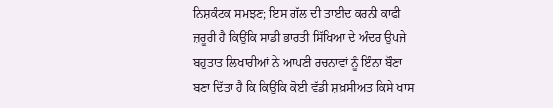ਨਿਸ਼ਕੰਟਕ ਸਮਝਣ; ਇਸ ਗੱਲ ਦੀ ਤਾਈਦ ਕਰਨੀ ਕਾਫੀ ਜ਼ਰੂਰੀ ਹੈ ਕਿਉਂਕਿ ਸਾਡੀ ਭਾਰਤੀ ਸਿੱਖਿਆ ਦੇ ਅੰਦਰ ਉਪਜੇ ਬਹੁਤਾਤ ਲਿਖਾਰੀਆਂ ਨੇ ਆਪਣੀ ਰਚਨਾਵਾਂ ਨੂੰ ਇੰਨਾ ਬੌਣਾ ਬਣਾ ਦਿੱਤਾ ਹੈ ਕਿ ਕਿਉਂਕਿ ਕੋਈ ਵੱਡੀ ਸ਼ਖ਼ਸੀਅਤ ਕਿਸੇ ਖਾਸ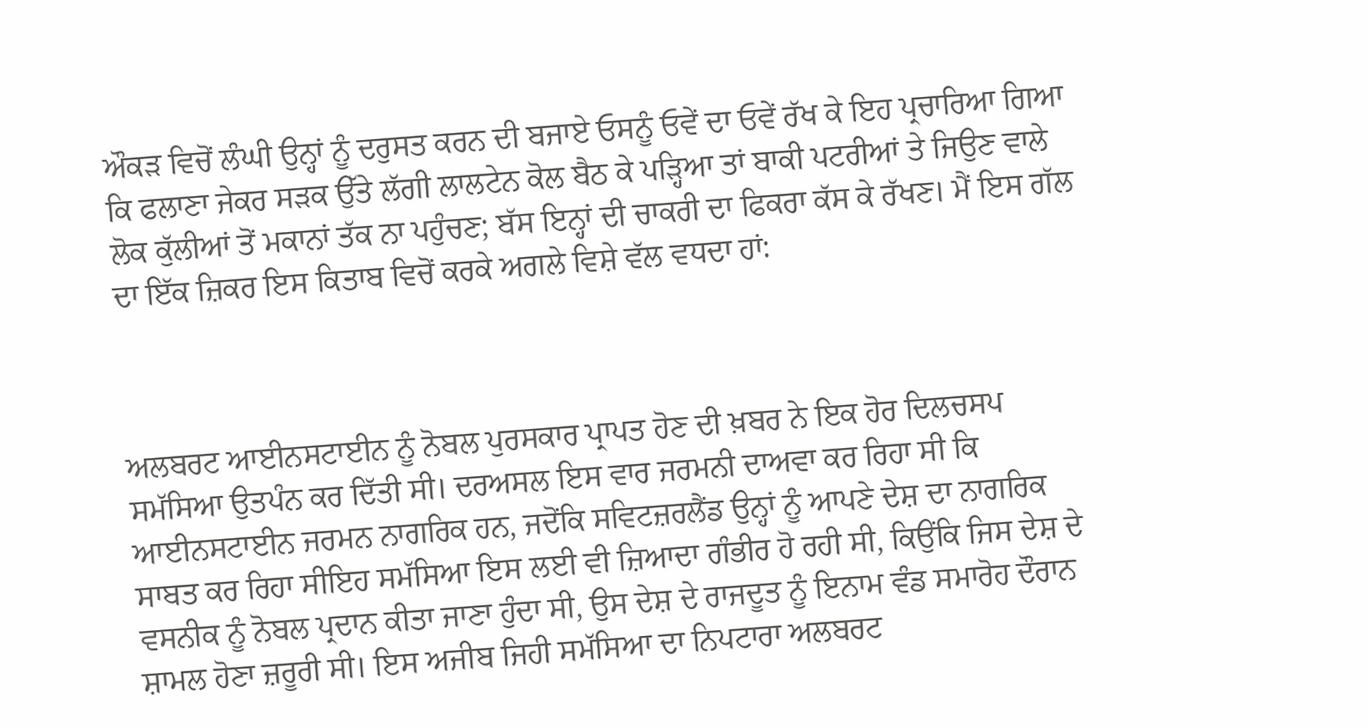ਔਕੜ ਵਿਚੋਂ ਲੰਘੀ ਉਨ੍ਹਾਂ ਨੂੰ ਦਰੁਸਤ ਕਰਨ ਦੀ ਬਜਾਏ ਓਸਨੂੰ ਓਵੇਂ ਦਾ ਓਵੇਂ ਰੱਖ ਕੇ ਇਹ ਪ੍ਰਚਾਰਿਆ ਗਿਆ ਕਿ ਫਲਾਣਾ ਜੇਕਰ ਸੜਕ ਉੱਤੇ ਲੱਗੀ ਲਾਲਟੇਨ ਕੋਲ ਬੈਠ ਕੇ ਪੜ੍ਹਿਆ ਤਾਂ ਬਾਕੀ ਪਟਰੀਆਂ ਤੇ ਜਿਉਣ ਵਾਲੇ ਲੋਕ ਕੁੱਲੀਆਂ ਤੋਂ ਮਕਾਨਾਂ ਤੱਕ ਨਾ ਪਹੁੰਚਣ; ਬੱਸ ਇਨ੍ਹਾਂ ਦੀ ਚਾਕਰੀ ਦਾ ਫਿਕਰਾ ਕੱਸ ਕੇ ਰੱਖਣ। ਮੈਂ ਇਸ ਗੱਲ ਦਾ ਇੱਕ ਜ਼ਿਕਰ ਇਸ ਕਿਤਾਬ ਵਿਚੋਂ ਕਰਕੇ ਅਗਲੇ ਵਿਸ਼ੇ ਵੱਲ ਵਧਦਾ ਹਾਂ:



ਅਲਬਰਟ ਆਈਨਸਟਾਈਨ ਨੂੰ ਨੋਬਲ ਪੁਰਸਕਾਰ ਪ੍ਰਾਪਤ ਹੋਣ ਦੀ ਖ਼ਬਰ ਨੇ ਇਕ ਹੋਰ ਦਿਲਚਸਪ ਸਮੱਸਿਆ ਉਤਪੰਨ ਕਰ ਦਿੱਤੀ ਸੀ। ਦਰਅਸਲ ਇਸ ਵਾਰ ਜਰਮਨੀ ਦਾਅਵਾ ਕਰ ਰਿਹਾ ਸੀ ਕਿ ਆਈਨਸਟਾਈਨ ਜਰਮਨ ਨਾਗਰਿਕ ਹਨ, ਜਦੋਂਕਿ ਸਵਿਟਜ਼ਰਲੈਂਡ ਉਨ੍ਹਾਂ ਨੂੰ ਆਪਣੇ ਦੇਸ਼ ਦਾ ਨਾਗਰਿਕ ਸਾਬਤ ਕਰ ਰਿਹਾ ਸੀਇਹ ਸਮੱਸਿਆ ਇਸ ਲਈ ਵੀ ਜ਼ਿਆਦਾ ਗੰਭੀਰ ਹੋ ਰਹੀ ਸੀ, ਕਿਉਂਕਿ ਜਿਸ ਦੇਸ਼ ਦੇ ਵਸਨੀਕ ਨੂੰ ਨੋਬਲ ਪ੍ਰਦਾਨ ਕੀਤਾ ਜਾਣਾ ਹੁੰਦਾ ਸੀ, ਉਸ ਦੇਸ਼ ਦੇ ਰਾਜਦੂਤ ਨੂੰ ਇਨਾਮ ਵੰਡ ਸਮਾਰੋਹ ਦੌਰਾਨ ਸ਼ਾਮਲ ਹੋਣਾ ਜ਼ਰੂਰੀ ਸੀ। ਇਸ ਅਜੀਬ ਜਿਹੀ ਸਮੱਸਿਆ ਦਾ ਨਿਪਟਾਰਾ ਅਲਬਰਟ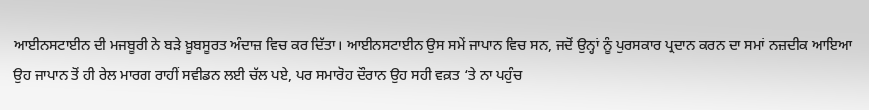ਆਈਨਸਟਾਈਨ ਦੀ ਮਜਬੂਰੀ ਨੇ ਬੜੇ ਖ਼ੂਬਸੂਰਤ ਅੰਦਾਜ਼ ਵਿਚ ਕਰ ਦਿੱਤਾ। ਆਈਨਸਟਾਈਨ ਉਸ ਸਮੇਂ ਜਾਪਾਨ ਵਿਚ ਸਨ, ਜਦੋਂ ਉਨ੍ਹਾਂ ਨੂੰ ਪੁਰਸਕਾਰ ਪ੍ਰਦਾਨ ਕਰਨ ਦਾ ਸਮਾਂ ਨਜ਼ਦੀਕ ਆਇਆ ਉਹ ਜਾਪਾਨ ਤੋਂ ਹੀ ਰੇਲ ਮਾਰਗ ਰਾਹੀਂ ਸਵੀਡਨ ਲਈ ਚੱਲ ਪਏ, ਪਰ ਸਮਾਰੋਹ ਦੌਰਾਨ ਉਹ ਸਹੀ ਵਕ਼ਤ ‘ਤੇ ਨਾ ਪਹੁੰਚ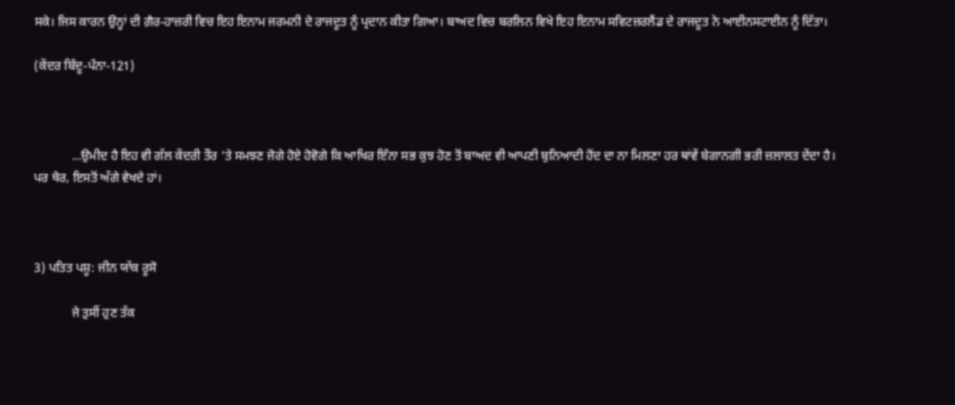ਸਕੇ। ਜਿਸ ਕਾਰਨ ਉਨ੍ਹਾਂ ਦੀ ਗ਼ੈਰ-ਹਾਜ਼ਰੀ ਵਿਚ ਇਹ ਇਨਾਮ ਜਰਮਨੀ ਦੇ ਰਾਜਦੂਤ ਨੂੰ ਪ੍ਰਦਾਨ ਕੀਤਾ ਗਿਆ। ਬਾਅਦ ਵਿਚ ਬਰਲਿਨ ਵਿਖੇ ਇਹ ਇਨਾਮ ਸਵਿਟਜ਼ਰਲੈਂਡ ਦੇ ਰਾਜਦੂਤ ਨੇ ਆਈਨਸਟਾਈਨ ਨੂੰ ਦਿੱਤਾ।

(ਕੇਂਦਰ ਬਿੰਦੂ-ਪੰਨਾ-121)



            ...ਉਮੀਦ ਹੈ ਇਹ ਵੀ ਗੱਲ ਕੇਂਦਰੀ ਤੌਰ ‘ਤੇ ਸਮਝਣ ਜੋਗੇ ਹੋਏ ਹੋਵੋਗੇ ਕਿ ਆਖਿਰ ਇੰਨਾ ਸਭ ਕੁਝ ਹੋਣ ਤੋਂ ਬਾਅਦ ਵੀ ਆਪਣੀ ਬੁਨਿਆਦੀ ਹੋਂਦ ਦਾ ਨਾ ਮਿਲਣਾ ਹਰ ਥਾਂਵੇਂ ਬੇਗਾਨਗੀ ਭਰੀ ਜ਼ਲਾਲਤ ਦੇਂਦਾ ਹੈ। ਪਰ ਖੈਰ, ਇਸਤੋਂ ਅੱਗੇ ਵੇਖਦੇ ਹਾਂ।



3) ਪਤਿਤ ਪਸ਼ੂ: ਜੀਨ ਯਾੱਕ ਰੂਸੋ

            ਜੇ ਤੁਸੀਂ ਹੁਣ ਤੱਕ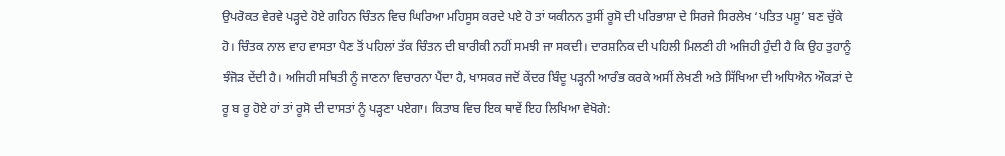ਉਪਰੋਕਤ ਵੇਰਵੇ ਪੜ੍ਹਦੇ ਹੋਏ ਗਹਿਨ ਚਿੰਤਨ ਵਿਚ ਘਿਰਿਆ ਮਹਿਸੂਸ ਕਰਦੇ ਪਏ ਹੋ ਤਾਂ ਯਕੀਨਨ ਤੁਸੀਂ ਰੂਸੋ ਦੀ ਪਰਿਭਾਸ਼ਾ ਦੇ ਸਿਰਜੇ ਸਿਰਲੇਖ ‘ਪਤਿਤ ਪਸ਼ੂ’ ਬਣ ਚੁੱਕੇ ਹੋ। ਚਿੰਤਕ ਨਾਲ ਵਾਹ ਵਾਸਤਾ ਪੈਣ ਤੋਂ ਪਹਿਲਾਂ ਤੱਕ ਚਿੰਤਨ ਦੀ ਬਾਰੀਕੀ ਨਹੀਂ ਸਮਝੀ ਜਾ ਸਕਦੀ। ਦਾਰਸ਼ਨਿਕ ਦੀ ਪਹਿਲੀ ਮਿਲਣੀ ਹੀ ਅਜਿਹੀ ਹੁੰਦੀ ਹੈ ਕਿ ਉਹ ਤੁਹਾਨੂੰ ਝੰਜੋੜ ਦੇਂਦੀ ਹੈ। ਅਜਿਹੀ ਸਥਿਤੀ ਨੂੰ ਜਾਣਨਾ ਵਿਚਾਰਨਾ ਪੈਂਦਾ ਹੈ, ਖਾਸਕਰ ਜਦੋਂ ਕੇਂਦਰ ਬਿੰਦੂ ਪੜ੍ਹਨੀ ਆਰੰਭ ਕਰਕੇ ਅਸੀਂ ਲੇਖਣੀ ਅਤੇ ਸਿੱਖਿਆ ਦੀ ਅਧਿਐਨ ਔਕੜਾਂ ਦੇ ਰੂ ਬ ਰੂ ਹੋਏ ਹਾਂ ਤਾਂ ਰੂਸੋ ਦੀ ਦਾਸਤਾਂ ਨੂੰ ਪੜ੍ਹਣਾ ਪਏਗਾ। ਕਿਤਾਬ ਵਿਚ ਇਕ ਥਾਵੇਂ ਇਹ ਲਿਖਿਆ ਵੇਖੋਗੇ: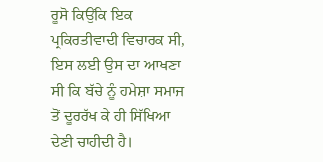ਰੂਸੋ ਕਿਉਂਕਿ ਇਕ ਪ੍ਰਕਿਰਤੀਵਾਦੀ ਵਿਚਾਰਕ ਸੀ, ਇਸ ਲਈ ਉਸ ਦਾ ਆਖਣਾ ਸੀ ਕਿ ਬੱਚੇ ਨੂੰ ਹਮੇਸ਼ਾ ਸਮਾਜ ਤੋਂ ਦੂਰਰੱਖ ਕੇ ਹੀ ਸਿੱਖਿਆ ਦੇਣੀ ਚਾਹੀਦੀ ਹੈ।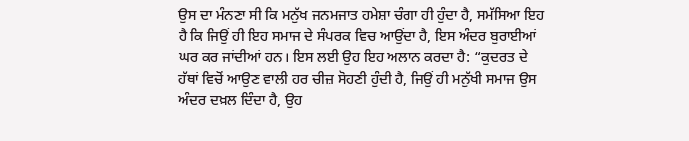ਉਸ ਦਾ ਮੰਨਣਾ ਸੀ ਕਿ ਮਨੁੱਖ ਜਨਮਜਾਤ ਹਮੇਸ਼ਾ ਚੰਗਾ ਹੀ ਹੁੰਦਾ ਹੈ, ਸਮੱਸਿਆ ਇਹ ਹੈ ਕਿ ਜਿਉਂ ਹੀ ਇਹ ਸਮਾਜ ਦੇ ਸੰਪਰਕ ਵਿਚ ਆਉਂਦਾ ਹੈ, ਇਸ ਅੰਦਰ ਬੁਰਾਈਆਂ ਘਰ ਕਰ ਜਾਂਦੀਆਂ ਹਨ। ਇਸ ਲਈ ਉਹ ਇਹ ਅਲਾਨ ਕਰਦਾ ਹੈ: “ਕੁਦਰਤ ਦੇ ਹੱਥਾਂ ਵਿਚੋਂ ਆਉਣ ਵਾਲੀ ਹਰ ਚੀਜ਼ ਸੋਹਣੀ ਹੁੰਦੀ ਹੈ, ਜਿਉਂ ਹੀ ਮਨੁੱਖੀ ਸਮਾਜ ਉਸ ਅੰਦਰ ਦਖ਼ਲ ਦਿੰਦਾ ਹੈ, ਉਹ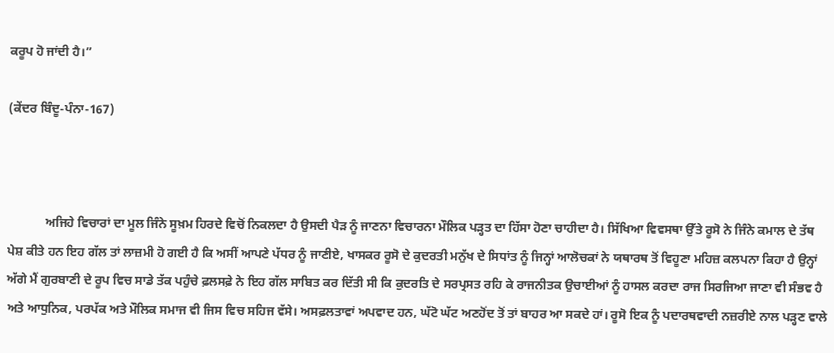ਕਰੂਪ ਹੋ ਜਾਂਦੀ ਹੈ।”

(ਕੇਂਦਰ ਬਿੰਦੂ-ਪੰਨਾ-167)



            ਅਜਿਹੇ ਵਿਚਾਰਾਂ ਦਾ ਮੂਲ ਜਿੰਨੇ ਸੂਖ਼ਮ ਹਿਰਦੇ ਵਿਚੋਂ ਨਿਕਲਦਾ ਹੈ ਉਸਦੀ ਪੈੜ ਨੂੰ ਜਾਣਨਾ ਵਿਚਾਰਨਾ ਮੌਲਿਕ ਪੜ੍ਹਤ ਦਾ ਹਿੱਸਾ ਹੋਣਾ ਚਾਹੀਦਾ ਹੈ। ਸਿੱਖਿਆ ਵਿਵਸਥਾ ਉੱਤੇ ਰੂਸੋ ਨੇ ਜਿੰਨੇ ਕਮਾਲ ਦੇ ਤੱਥ ਪੇਸ਼ ਕੀਤੇ ਹਨ ਇਹ ਗੱਲ ਤਾਂ ਲਾਜ਼ਮੀ ਹੋ ਗਈ ਹੈ ਕਿ ਅਸੀਂ ਆਪਣੇ ਪੱਧਰ ਨੂੰ ਜਾਣੀਏ, ਖਾਸਕਰ ਰੂਸੋ ਦੇ ਕੁਦਰਤੀ ਮਨੁੱਖ ਦੇ ਸਿਧਾਂਤ ਨੂੰ ਜਿਨ੍ਹਾਂ ਆਲੋਚਕਾਂ ਨੇ ਯਥਾਰਥ ਤੋਂ ਵਿਹੂਣਾ ਮਹਿਜ਼ ਕਲਪਨਾ ਕਿਹਾ ਹੈ ਉਨ੍ਹਾਂ ਅੱਗੇ ਮੈਂ ਗੁਰਬਾਣੀ ਦੇ ਰੂਪ ਵਿਚ ਸਾਡੇ ਤੱਕ ਪਹੁੰਚੇ ਫ਼ਲਸਫ਼ੇ ਨੇ ਇਹ ਗੱਲ ਸਾਬਿਤ ਕਰ ਦਿੱਤੀ ਸੀ ਕਿ ਕੁਦਰਤਿ ਦੇ ਸਰਪ੍ਰਸਤ ਰਹਿ ਕੇ ਰਾਜਨੀਤਕ ਉਚਾਈਆਂ ਨੂੰ ਹਾਸਲ ਕਰਦਾ ਰਾਜ ਸਿਰਜਿਆ ਜਾਣਾ ਵੀ ਸੰਭਵ ਹੈ ਅਤੇ ਆਧੁਨਿਕ, ਪਰਪੱਕ ਅਤੇ ਮੌਲਿਕ ਸਮਾਜ ਵੀ ਜਿਸ ਵਿਚ ਸਹਿਜ ਵੱਸੇ। ਅਸਫ਼ਲਤਾਵਾਂ ਅਪਵਾਦ ਹਨ, ਘੱਟੋ ਘੱਟ ਅਣਹੋਂਦ ਤੋਂ ਤਾਂ ਬਾਹਰ ਆ ਸਕਦੇ ਹਾਂ। ਰੂਸੋ ਇਕ ਨੂੰ ਪਦਾਰਥਵਾਦੀ ਨਜ਼ਰੀਏ ਨਾਲ ਪੜ੍ਹਣ ਵਾਲੇ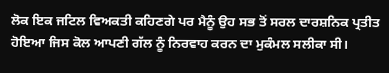ਲੋਕ ਇਕ ਜਟਿਲ ਵਿਅਕਤੀ ਕਹਿਣਗੇ ਪਰ ਮੈਨੂੰ ਉਹ ਸਭ ਤੋਂ ਸਰਲ ਦਾਰਸ਼ਨਿਕ ਪ੍ਰਤੀਤ ਹੋਇਆ ਜਿਸ ਕੋਲ ਆਪਣੀ ਗੱਲ ਨੂੰ ਨਿਰਵਾਹ ਕਰਨ ਦਾ ਮੁਕੰਮਲ ਸਲੀਕਾ ਸੀ।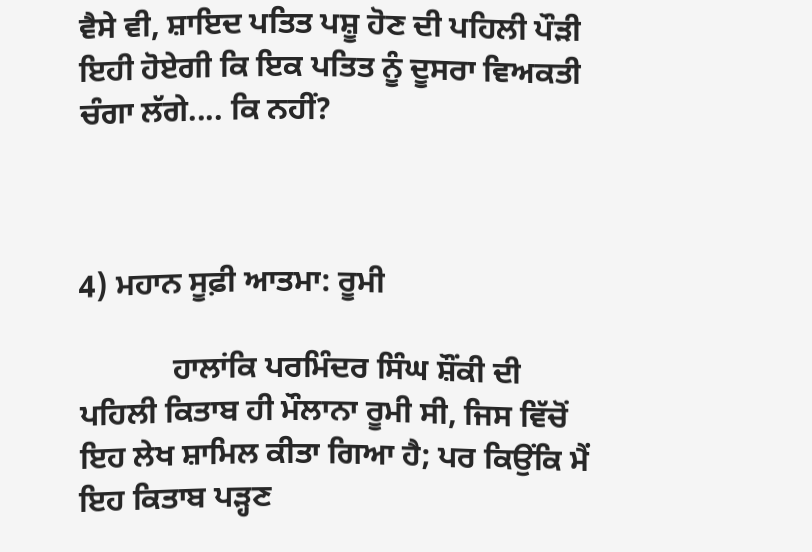ਵੈਸੇ ਵੀ, ਸ਼ਾਇਦ ਪਤਿਤ ਪਸ਼ੂ ਹੋਣ ਦੀ ਪਹਿਲੀ ਪੌੜੀ ਇਹੀ ਹੋਏਗੀ ਕਿ ਇਕ ਪਤਿਤ ਨੂੰ ਦੂਸਰਾ ਵਿਅਕਤੀ ਚੰਗਾ ਲੱਗੇ.... ਕਿ ਨਹੀਂ?



4) ਮਹਾਨ ਸੂਫ਼ੀ ਆਤਮਾ: ਰੂਮੀ

            ਹਾਲਾਂਕਿ ਪਰਮਿੰਦਰ ਸਿੰਘ ਸ਼ੌਂਕੀ ਦੀ ਪਹਿਲੀ ਕਿਤਾਬ ਹੀ ਮੌਲਾਨਾ ਰੂਮੀ ਸੀ, ਜਿਸ ਵਿੱਚੋਂ ਇਹ ਲੇਖ ਸ਼ਾਮਿਲ ਕੀਤਾ ਗਿਆ ਹੈ; ਪਰ ਕਿਉਂਕਿ ਮੈਂ ਇਹ ਕਿਤਾਬ ਪੜ੍ਹਣ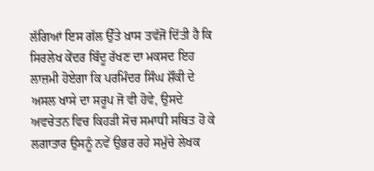ਲੱਗਿਆਂ ਇਸ ਗੱਲ ਉੱਤੇ ਖ਼ਾਸ ਤਵੱਜੋਂ ਦਿੱਤੀ ਹੈ ਕਿ ਸਿਰਲੇਖ ਕੇਂਦਰ ਬਿੰਦੂ ਰੱਖਣ ਦਾ ਮਕਸਦ ਇਹ ਲਾਜ਼ਮੀ ਹੋਏਗਾ ਕਿ ਪਰਮਿੰਦਰ ਸਿੰਘ ਸ਼ੌਂਕੀ ਦੇ ਅਸਲ ਖਾਸੇ ਦਾ ਸਰੂਪ ਜੋ ਵੀ ਹੋਵੇ, ਉਸਦੇ ਅਵਚੇਤਨ ਵਿਚ ਕਿਹੜੀ ਸੋਚ ਸਮਾਧੀ ਸਥਿਤ ਹੋ ਕੇ ਲਗਾਤਾਰ ਉਸਨੂੰ ਨਵੇਂ ਉਭਰ ਰਹੇ ਸਮੁੱਚੇ ਲੇਖਕ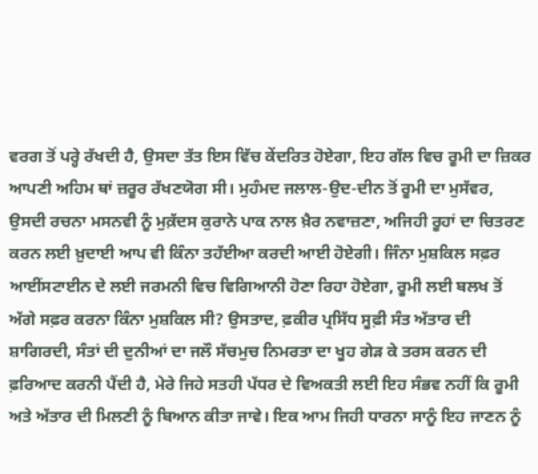ਵਰਗ ਤੋਂ ਪਰ੍ਹੇ ਰੱਖਦੀ ਹੈ, ਉਸਦਾ ਤੱਤ ਇਸ ਵਿੱਚ ਕੇਂਦਰਿਤ ਹੋਏਗਾ, ਇਹ ਗੱਲ ਵਿਚ ਰੂਮੀ ਦਾ ਜ਼ਿਕਰ ਆਪਣੀ ਅਹਿਮ ਥਾਂ ਜ਼ਰੂਰ ਰੱਖਣਯੋਗ ਸੀ। ਮੁਹੰਮਦ ਜਲਾਲ-ਉਦ-ਦੀਨ ਤੋਂ ਰੂਮੀ ਦਾ ਮੁਸੱਵਰ, ਉਸਦੀ ਰਚਨਾ ਮਸਨਵੀ ਨੂੰ ਮੁਕ਼ੱਦਸ ਕੁਰਾਨੇ ਪਾਕ ਨਾਲ ਖ਼ੈਰ ਨਵਾਜ਼ਣਾ, ਅਜਿਹੀ ਰੂਹਾਂ ਦਾ ਚਿਤਰਣ ਕਰਨ ਲਈ ਖ਼ੁਦਾਈ ਆਪ ਵੀ ਕਿੰਨਾ ਤਹੱਈਆ ਕਰਦੀ ਆਈ ਹੋਏਗੀ। ਜਿੰਨਾ ਮੁਸ਼ਕਿਲ ਸਫ਼ਰ ਆਈਂਸਟਾਈਨ ਦੇ ਲਈ ਜਰਮਨੀ ਵਿਚ ਵਿਗਿਆਨੀ ਹੋਣਾ ਰਿਹਾ ਹੋਏਗਾ, ਰੂਮੀ ਲਈ ਬਲਖ ਤੋਂ ਅੱਗੇ ਸਫ਼ਰ ਕਰਨਾ ਕਿੰਨਾ ਮੁਸ਼ਕਿਲ ਸੀ? ਉਸਤਾਦ, ਫ਼ਕੀਰ ਪ੍ਰਸਿੱਧ ਸੂਫ਼ੀ ਸੰਤ ਅੱਤਾਰ ਦੀ ਸ਼ਾਗਿਰਦੀ, ਸੰਤਾਂ ਦੀ ਦੁਨੀਆਂ ਦਾ ਜਲੌ ਸੱਚਮੁਚ ਨਿਮਰਤਾ ਦਾ ਖੂਹ ਗੇੜ ਕੇ ਤਰਸ ਕਰਨ ਦੀ ਫ਼ਰਿਆਦ ਕਰਨੀ ਪੈਂਦੀ ਹੈ, ਮੇਰੇ ਜਿਹੇ ਸਤਹੀ ਪੱਧਰ ਦੇ ਵਿਅਕਤੀ ਲਈ ਇਹ ਸੰਭਵ ਨਹੀਂ ਕਿ ਰੂਮੀ ਅਤੇ ਅੱਤਾਰ ਦੀ ਮਿਲਣੀ ਨੂੰ ਬਿਆਨ ਕੀਤਾ ਜਾਵੇ। ਇਕ ਆਮ ਜਿਹੀ ਧਾਰਨਾ ਸਾਨੂੰ ਇਹ ਜਾਣਨ ਨੂੰ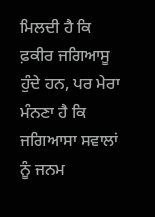ਮਿਲਦੀ ਹੈ ਕਿ ਫ਼ਕੀਰ ਜਗਿਆਸੂ ਹੁੰਦੇ ਹਨ, ਪਰ ਮੇਰਾ ਮੰਨਣਾ ਹੈ ਕਿ ਜਗਿਆਸਾ ਸਵਾਲਾਂ ਨੂੰ ਜਨਮ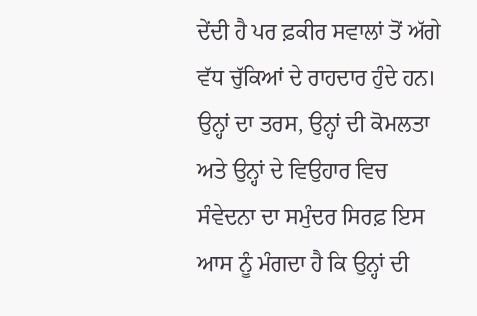ਦੇਂਦੀ ਹੈ ਪਰ ਫ਼ਕੀਰ ਸਵਾਲਾਂ ਤੋਂ ਅੱਗੇ ਵੱਧ ਚੁੱਕਿਆਂ ਦੇ ਰਾਹਦਾਰ ਹੁੰਦੇ ਹਨ। ਉਨ੍ਹਾਂ ਦਾ ਤਰਸ, ਉਨ੍ਹਾਂ ਦੀ ਕੋਮਲਤਾ ਅਤੇ ਉਨ੍ਹਾਂ ਦੇ ਵਿਉਹਾਰ ਵਿਚ ਸੰਵੇਦਨਾ ਦਾ ਸਮੁੰਦਰ ਸਿਰਫ਼ ਇਸ ਆਸ ਨੂੰ ਮੰਗਦਾ ਹੈ ਕਿ ਉਨ੍ਹਾਂ ਦੀ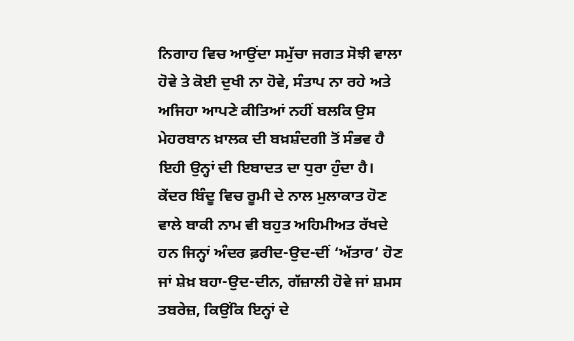ਨਿਗਾਹ ਵਿਚ ਆਉਂਦਾ ਸਮੁੱਚਾ ਜਗਤ ਸੋਝੀ ਵਾਲਾ ਹੋਵੇ ਤੇ ਕੋਈ ਦੁਖੀ ਨਾ ਹੋਵੇ, ਸੰਤਾਪ ਨਾ ਰਹੇ ਅਤੇ ਅਜਿਹਾ ਆਪਣੇ ਕੀਤਿਆਂ ਨਹੀਂ ਬਲਕਿ ਉਸ ਮੇਹਰਬਾਨ ਖ਼ਾਲਕ ਦੀ ਬਖ਼ਸ਼ੰਦਗੀ ਤੋਂ ਸੰਭਵ ਹੈ ਇਹੀ ਉਨ੍ਹਾਂ ਦੀ ਇਬਾਦਤ ਦਾ ਧੁਰਾ ਹੁੰਦਾ ਹੈ। ਕੇਂਦਰ ਬਿੰਦੂ ਵਿਚ ਰੂਮੀ ਦੇ ਨਾਲ ਮੁਲਾਕਾਤ ਹੋਣ ਵਾਲੇ ਬਾਕੀ ਨਾਮ ਵੀ ਬਹੁਤ ਅਹਿਮੀਅਤ ਰੱਖਦੇ ਹਨ ਜਿਨ੍ਹਾਂ ਅੰਦਰ ਫ਼ਰੀਦ-ਉਦ-ਦੀਂ ‘ਅੱਤਾਰ’ ਹੋਣ ਜਾਂ ਸ਼ੇਖ਼ ਬਹਾ-ਉਦ-ਦੀਨ, ਗੱਜ਼ਾਲੀ ਹੋਵੇ ਜਾਂ ਸ਼ਮਸ ਤਬਰੇਜ਼, ਕਿਉਂਕਿ ਇਨ੍ਹਾਂ ਦੇ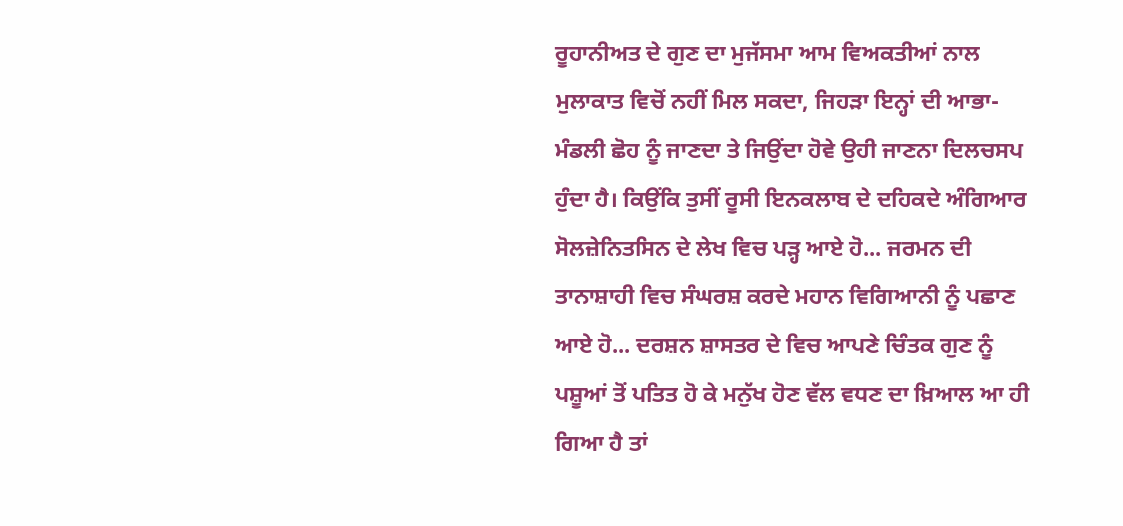ਰੂਹਾਨੀਅਤ ਦੇ ਗੁਣ ਦਾ ਮੁਜੱਸਮਾ ਆਮ ਵਿਅਕਤੀਆਂ ਨਾਲ ਮੁਲਾਕਾਤ ਵਿਚੋਂ ਨਹੀਂ ਮਿਲ ਸਕਦਾ, ਜਿਹੜਾ ਇਨ੍ਹਾਂ ਦੀ ਆਭਾ-ਮੰਡਲੀ ਛੋਹ ਨੂੰ ਜਾਣਦਾ ਤੇ ਜਿਉਂਦਾ ਹੋਵੇ ਉਹੀ ਜਾਣਨਾ ਦਿਲਚਸਪ ਹੁੰਦਾ ਹੈ। ਕਿਉਂਕਿ ਤੁਸੀਂ ਰੂਸੀ ਇਨਕਲਾਬ ਦੇ ਦਹਿਕਦੇ ਅੰਗਿਆਰ ਸੋਲਜ਼ੇਨਿਤਸਿਨ ਦੇ ਲੇਖ ਵਿਚ ਪੜ੍ਹ ਆਏ ਹੋ... ਜਰਮਨ ਦੀ ਤਾਨਾਸ਼ਾਹੀ ਵਿਚ ਸੰਘਰਸ਼ ਕਰਦੇ ਮਹਾਨ ਵਿਗਿਆਨੀ ਨੂੰ ਪਛਾਣ ਆਏ ਹੋ... ਦਰਸ਼ਨ ਸ਼ਾਸਤਰ ਦੇ ਵਿਚ ਆਪਣੇ ਚਿੰਤਕ ਗੁਣ ਨੂੰ ਪਸ਼ੂਆਂ ਤੋਂ ਪਤਿਤ ਹੋ ਕੇ ਮਨੁੱਖ ਹੋਣ ਵੱਲ ਵਧਣ ਦਾ ਖ਼ਿਆਲ ਆ ਹੀ ਗਿਆ ਹੈ ਤਾਂ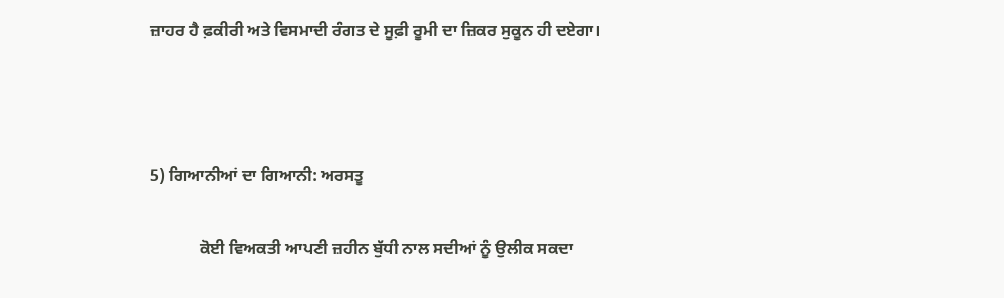ਜ਼ਾਹਰ ਹੈ ਫ਼ਕੀਰੀ ਅਤੇ ਵਿਸਮਾਦੀ ਰੰਗਤ ਦੇ ਸੂਫ਼ੀ ਰੂਮੀ ਦਾ ਜ਼ਿਕਰ ਸੁਕੂਨ ਹੀ ਦਏਗਾ।



5) ਗਿਆਨੀਆਂ ਦਾ ਗਿਆਨੀ: ਅਰਸਤੂ

            ਕੋਈ ਵਿਅਕਤੀ ਆਪਣੀ ਜ਼ਹੀਨ ਬੁੱਧੀ ਨਾਲ ਸਦੀਆਂ ਨੂੰ ਉਲੀਕ ਸਕਦਾ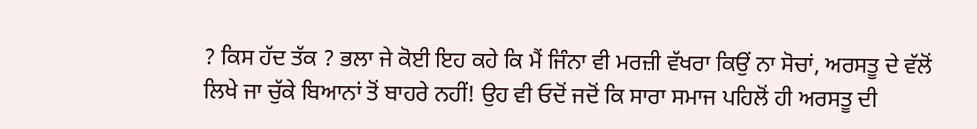? ਕਿਸ ਹੱਦ ਤੱਕ ? ਭਲਾ ਜੇ ਕੋਈ ਇਹ ਕਹੇ ਕਿ ਮੈਂ ਜਿੰਨਾ ਵੀ ਮਰਜ਼ੀ ਵੱਖਰਾ ਕਿਉਂ ਨਾ ਸੋਚਾਂ, ਅਰਸਤੂ ਦੇ ਵੱਲੋਂ ਲਿਖੇ ਜਾ ਚੁੱਕੇ ਬਿਆਨਾਂ ਤੋਂ ਬਾਹਰੇ ਨਹੀਂ! ਉਹ ਵੀ ਓਦੋਂ ਜਦੋਂ ਕਿ ਸਾਰਾ ਸਮਾਜ ਪਹਿਲੋਂ ਹੀ ਅਰਸਤੂ ਦੀ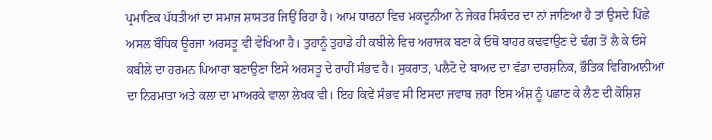ਪ੍ਰਮਾਣਿਕ ਪੱਧਤੀਆਂ ਦਾ ਸਮਾਜ ਸ਼ਾਸਤਰ ਜਿਉਂ ਰਿਹਾ ਹੈ। ਆਮ ਧਾਰਨਾ ਵਿਚ ਮਕਦੂਨੀਆ ਨੇ ਜੇਕਰ ਸਿਕੰਦਰ ਦਾ ਨਾਂ ਜਾਣਿਆ ਹੈ ਤਾਂ ਉਸਦੇ ਪਿੱਛੇ ਅਸਲ ਬੌਧਿਕ ਊਰਜਾ ਅਰਸਤੂ ਵੀ ਵੇਖਿਆ ਹੈ। ਤੁਹਾਨੂੰ ਤੁਹਾਡੇ ਹੀ ਕਬੀਲੇ ਵਿਚ ਅਰਾਜਕ ਬਣਾ ਕੇ ਓਥੋਂ ਬਾਹਰ ਕਢਵਾਉਣ ਦੇ ਢੰਗ ਤੋਂ ਲੈ ਕੇ ਓਸੇ ਕਬੀਲੇ ਦਾ ਹਰਮਨ ਪਿਆਰਾ ਬਣਾਉਣਾ ਇਸੇ ਅਰਸਤੂ ਦੇ ਰਾਹੀਂ ਸੰਭਵ ਹੈ। ਸੁਕਰਾਤ, ਪਲੈਟੋ ਦੇ ਬਾਅਦ ਦਾ ਵੱਡਾ ਦਾਰਸ਼ਨਿਕ, ਭੌਤਿਕ ਵਿਗਿਆਨੀਆਂ ਦਾ ਨਿਰਮਾਤਾ ਅਤੇ ਕਲਾ ਦਾ ਮਾਅਰਕੇ ਵਾਲਾ ਲੇਖਕ ਵੀ। ਇਹ ਕਿਵੇਂ ਸੰਭਵ ਸੀ ਇਸਦਾ ਜਵਾਬ ਜ਼ਰਾ ਇਸ ਅੰਸ਼ ਨੂੰ ਪਛਾਣ ਕੇ ਲੈਣ ਦੀ ਕੋਸ਼ਿਸ਼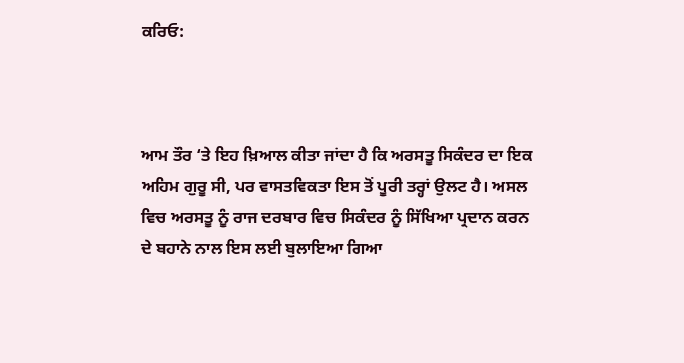ਕਰਿਓ:



ਆਮ ਤੌਰ ‘ਤੇ ਇਹ ਖ਼ਿਆਲ ਕੀਤਾ ਜਾਂਦਾ ਹੈ ਕਿ ਅਰਸਤੂ ਸਿਕੰਦਰ ਦਾ ਇਕ ਅਹਿਮ ਗੁਰੂ ਸੀ, ਪਰ ਵਾਸਤਵਿਕਤਾ ਇਸ ਤੋਂ ਪੂਰੀ ਤਰ੍ਹਾਂ ਉਲਟ ਹੈ। ਅਸਲ ਵਿਚ ਅਰਸਤੂ ਨੂੰ ਰਾਜ ਦਰਬਾਰ ਵਿਚ ਸਿਕੰਦਰ ਨੂੰ ਸਿੱਖਿਆ ਪ੍ਰਦਾਨ ਕਰਨ ਦੇ ਬਹਾਨੇ ਨਾਲ ਇਸ ਲਈ ਬੁਲਾਇਆ ਗਿਆ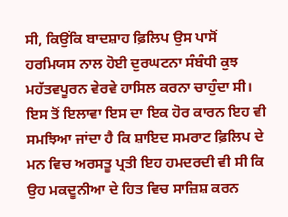ਸੀ, ਕਿਉਂਕਿ ਬਾਦਸ਼ਾਹ ਫ਼ਿਲਿਪ ਉਸ ਪਾਸੋਂ ਹਰਮਿਯਸ ਨਾਲ ਹੋਈ ਦੁਰਘਟਨਾ ਸੰਬੰਧੀ ਕੁਝ ਮਹੱਤਵਪੂਰਨ ਵੇਰਵੇ ਹਾਸਿਲ ਕਰਨਾ ਚਾਹੁੰਦਾ ਸੀ। ਇਸ ਤੋਂ ਇਲਾਵਾ ਇਸ ਦਾ ਇਕ ਹੋਰ ਕਾਰਨ ਇਹ ਵੀ ਸਮਝਿਆ ਜਾਂਦਾ ਹੈ ਕਿ ਸ਼ਾਇਦ ਸਮਰਾਟ ਫ਼ਿਲਿਪ ਦੇ ਮਨ ਵਿਚ ਅਰਸਤੂ ਪ੍ਰਤੀ ਇਹ ਹਮਦਰਦੀ ਵੀ ਸੀ ਕਿ ਉਹ ਮਕਦੂਨੀਆ ਦੇ ਹਿਤ ਵਿਚ ਸਾਜ਼ਿਸ਼ ਕਰਨ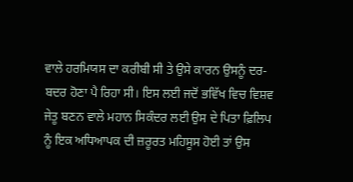ਵਾਲੇ ਹਰਮਿਯਸ ਦਾ ਕਰੀਬੀ ਸੀ ਤੇ ਉਸੇ ਕਾਰਨ ਉਸਨੂੰ ਦਰ-ਬਦਰ ਹੋਣਾ ਪੈ ਰਿਹਾ ਸੀ। ਇਸ ਲਈ ਜਦੋਂ ਭਵਿੱਖ ਵਿਚ ਵਿਸ਼ਵ ਜੇਤੂ ਬਣਨ ਵਾਲੇ ਮਹਾਨ ਸਿਕੰਦਰ ਲਈ ਉਸ ਦੇ ਪਿਤਾ ਫ਼ਿਲਿਪ ਨੂੰ ਇਕ ਅਧਿਆਪਕ ਦੀ ਜ਼ਰੂਰਤ ਮਹਿਸੂਸ ਹੋਈ ਤਾਂ ਉਸ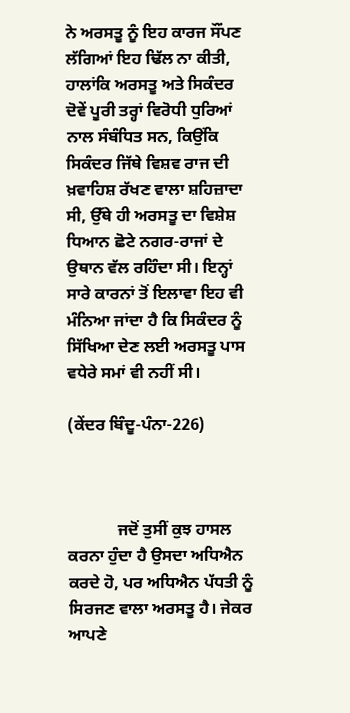ਨੇ ਅਰਸਤੂ ਨੂੰ ਇਹ ਕਾਰਜ ਸੌਂਪਣ ਲੱਗਿਆਂ ਇਹ ਢਿੱਲ ਨਾ ਕੀਤੀ, ਹਾਲਾਂਕਿ ਅਰਸਤੂ ਅਤੇ ਸਿਕੰਦਰ ਦੋਵੇਂ ਪੂਰੀ ਤਰ੍ਹਾਂ ਵਿਰੋਧੀ ਧੁਰਿਆਂ ਨਾਲ ਸੰਬੰਧਿਤ ਸਨ, ਕਿਉਂਕਿ ਸਿਕੰਦਰ ਜਿੱਥੇ ਵਿਸ਼ਵ ਰਾਜ ਦੀ ਖ਼ਵਾਹਿਸ਼ ਰੱਖਣ ਵਾਲਾ ਸ਼ਹਿਜ਼ਾਦਾ ਸੀ, ਉੱਥੇ ਹੀ ਅਰਸਤੂ ਦਾ ਵਿਸ਼ੇਸ਼ ਧਿਆਨ ਛੋਟੇ ਨਗਰ-ਰਾਜਾਂ ਦੇ ਉਥਾਨ ਵੱਲ ਰਹਿੰਦਾ ਸੀ। ਇਨ੍ਹਾਂ ਸਾਰੇ ਕਾਰਨਾਂ ਤੋਂ ਇਲਾਵਾ ਇਹ ਵੀ ਮੰਨਿਆ ਜਾਂਦਾ ਹੈ ਕਿ ਸਿਕੰਦਰ ਨੂੰ ਸਿੱਖਿਆ ਦੇਣ ਲਈ ਅਰਸਤੂ ਪਾਸ ਵਧੇਰੇ ਸਮਾਂ ਵੀ ਨਹੀਂ ਸੀ।

(ਕੇਂਦਰ ਬਿੰਦੂ-ਪੰਨਾ-226)



            ਜਦੋਂ ਤੁਸੀਂ ਕੁਝ ਹਾਸਲ ਕਰਨਾ ਹੁੰਦਾ ਹੈ ਉਸਦਾ ਅਧਿਐਨ ਕਰਦੇ ਹੋ, ਪਰ ਅਧਿਐਨ ਪੱਧਤੀ ਨੂੰ ਸਿਰਜਣ ਵਾਲਾ ਅਰਸਤੂ ਹੈ। ਜੇਕਰ ਆਪਣੇ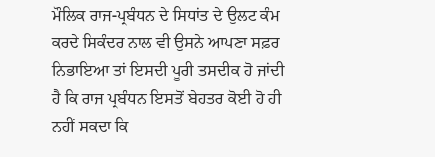ਮੌਲਿਕ ਰਾਜ-ਪ੍ਰਬੰਧਨ ਦੇ ਸਿਧਾਂਤ ਦੇ ਉਲਟ ਕੰਮ ਕਰਦੇ ਸਿਕੰਦਰ ਨਾਲ ਵੀ ਉਸਨੇ ਆਪਣਾ ਸਫ਼ਰ ਨਿਭਾਇਆ ਤਾਂ ਇਸਦੀ ਪੂਰੀ ਤਸਦੀਕ ਹੋ ਜਾਂਦੀ ਹੈ ਕਿ ਰਾਜ ਪ੍ਰਬੰਧਨ ਇਸਤੋਂ ਬੇਹਤਰ ਕੋਈ ਹੋ ਹੀ ਨਹੀਂ ਸਕਦਾ ਕਿ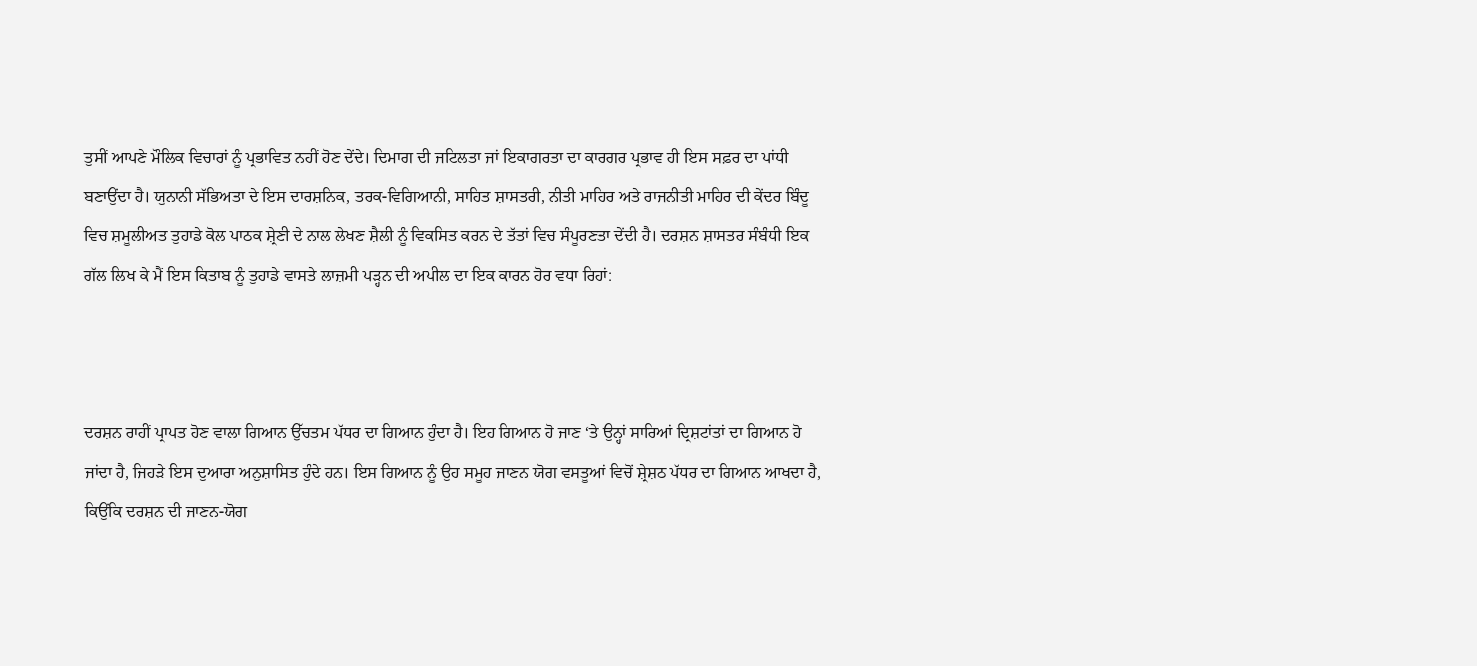ਤੁਸੀਂ ਆਪਣੇ ਮੌਲਿਕ ਵਿਚਾਰਾਂ ਨੂੰ ਪ੍ਰਭਾਵਿਤ ਨਹੀਂ ਹੋਣ ਦੇਂਦੇ। ਦਿਮਾਗ ਦੀ ਜਟਿਲਤਾ ਜਾਂ ਇਕਾਗਰਤਾ ਦਾ ਕਾਰਗਰ ਪ੍ਰਭਾਵ ਹੀ ਇਸ ਸਫ਼ਰ ਦਾ ਪਾਂਧੀ ਬਣਾਉਂਦਾ ਹੈ। ਯੁਨਾਨੀ ਸੱਭਿਅਤਾ ਦੇ ਇਸ ਦਾਰਸ਼ਨਿਕ, ਤਰਕ-ਵਿਗਿਆਨੀ, ਸਾਹਿਤ ਸ਼ਾਸਤਰੀ, ਨੀਤੀ ਮਾਹਿਰ ਅਤੇ ਰਾਜਨੀਤੀ ਮਾਹਿਰ ਦੀ ਕੇਂਦਰ ਬਿੰਦੂ ਵਿਚ ਸ਼ਮੂਲੀਅਤ ਤੁਹਾਡੇ ਕੋਲ ਪਾਠਕ ਸ਼੍ਰੇਣੀ ਦੇ ਨਾਲ ਲੇਖਣ ਸ਼ੈਲੀ ਨੂੰ ਵਿਕਸਿਤ ਕਰਨ ਦੇ ਤੱਤਾਂ ਵਿਚ ਸੰਪੂਰਣਤਾ ਦੇਂਦੀ ਹੈ। ਦਰਸ਼ਨ ਸ਼ਾਸਤਰ ਸੰਬੰਧੀ ਇਕ ਗੱਲ ਲਿਖ ਕੇ ਮੈਂ ਇਸ ਕਿਤਾਬ ਨੂੰ ਤੁਹਾਡੇ ਵਾਸਤੇ ਲਾਜ਼ਮੀ ਪੜ੍ਹਨ ਦੀ ਅਪੀਲ ਦਾ ਇਕ ਕਾਰਨ ਹੋਰ ਵਧਾ ਰਿਹਾਂ:



ਦਰਸ਼ਨ ਰਾਹੀਂ ਪ੍ਰਾਪਤ ਹੋਣ ਵਾਲਾ ਗਿਆਨ ਉੱਚਤਮ ਪੱਧਰ ਦਾ ਗਿਆਨ ਹੁੰਦਾ ਹੈ। ਇਹ ਗਿਆਨ ਹੋ ਜਾਣ ‘ਤੇ ਉਨ੍ਹਾਂ ਸਾਰਿਆਂ ਦ੍ਰਿਸ਼ਟਾਂਤਾਂ ਦਾ ਗਿਆਨ ਹੋ ਜਾਂਦਾ ਹੈ, ਜਿਹੜੇ ਇਸ ਦੁਆਰਾ ਅਨੁਸ਼ਾਸਿਤ ਹੁੰਦੇ ਹਨ। ਇਸ ਗਿਆਨ ਨੂੰ ਉਹ ਸਮੂਹ ਜਾਣਨ ਯੋਗ ਵਸਤੂਆਂ ਵਿਚੋਂ ਸ਼੍ਰੇਸ਼ਠ ਪੱਧਰ ਦਾ ਗਿਆਨ ਆਖਦਾ ਹੈ, ਕਿਉਂਕਿ ਦਰਸ਼ਨ ਦੀ ਜਾਣਨ-ਯੋਗ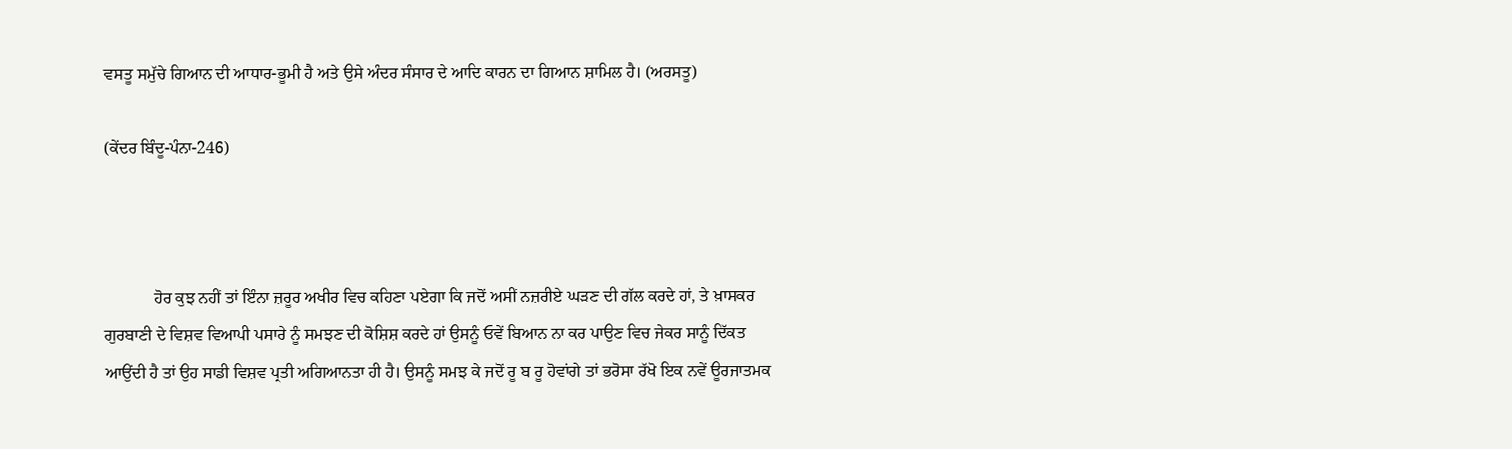ਵਸਤੂ ਸਮੁੱਚੇ ਗਿਆਨ ਦੀ ਆਧਾਰ-ਭੂਮੀ ਹੈ ਅਤੇ ਉਸੇ ਅੰਦਰ ਸੰਸਾਰ ਦੇ ਆਦਿ ਕਾਰਨ ਦਾ ਗਿਆਨ ਸ਼ਾਮਿਲ ਹੈ। (ਅਰਸਤੂ)

(ਕੇਂਦਰ ਬਿੰਦੂ-ਪੰਨਾ-246)



            ਹੋਰ ਕੁਝ ਨਹੀਂ ਤਾਂ ਇੰਨਾ ਜ਼ਰੂਰ ਅਖੀਰ ਵਿਚ ਕਹਿਣਾ ਪਏਗਾ ਕਿ ਜਦੋਂ ਅਸੀਂ ਨਜ਼ਰੀਏ ਘੜਣ ਦੀ ਗੱਲ ਕਰਦੇ ਹਾਂ, ਤੇ ਖ਼ਾਸਕਰ ਗੁਰਬਾਣੀ ਦੇ ਵਿਸ਼ਵ ਵਿਆਪੀ ਪਸਾਰੇ ਨੂੰ ਸਮਝਣ ਦੀ ਕੋਸ਼ਿਸ਼ ਕਰਦੇ ਹਾਂ ਉਸਨੂੰ ਓਵੇਂ ਬਿਆਨ ਨਾ ਕਰ ਪਾਉਣ ਵਿਚ ਜੇਕਰ ਸਾਨੂੰ ਦਿੱਕਤ ਆਉਂਦੀ ਹੈ ਤਾਂ ਉਹ ਸਾਡੀ ਵਿਸ਼ਵ ਪ੍ਰਤੀ ਅਗਿਆਨਤਾ ਹੀ ਹੈ। ਉਸਨੂੰ ਸਮਝ ਕੇ ਜਦੋਂ ਰੂ ਬ ਰੂ ਹੋਵਾਂਗੇ ਤਾਂ ਭਰੋਸਾ ਰੱਖੋ ਇਕ ਨਵੇਂ ਊਰਜਾਤਮਕ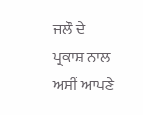ਜਲੌ ਦੇ ਪ੍ਰਕਾਸ਼ ਨਾਲ ਅਸੀਂ ਆਪਣੇ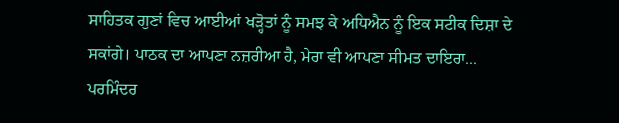ਸਾਹਿਤਕ ਗੁਣਾਂ ਵਿਚ ਆਈਆਂ ਖੜ੍ਹੋਤਾਂ ਨੂੰ ਸਮਝ ਕੇ ਅਧਿਐਨ ਨੂੰ ਇਕ ਸਟੀਕ ਦਿਸ਼ਾ ਦੇ ਸਕਾਂਗੇ। ਪਾਠਕ ਦਾ ਆਪਣਾ ਨਜ਼ਰੀਆ ਹੈ, ਮੇਰਾ ਵੀ ਆਪਣਾ ਸੀਮਤ ਦਾਇਰਾ... ਪਰਮਿੰਦਰ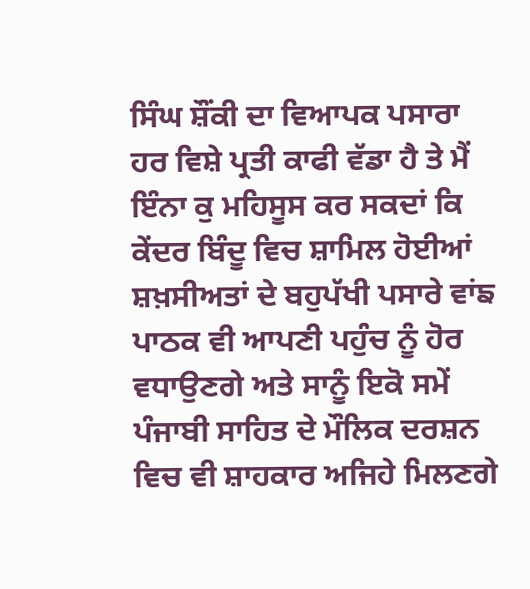ਸਿੰਘ ਸ਼ੌਂਕੀ ਦਾ ਵਿਆਪਕ ਪਸਾਰਾ ਹਰ ਵਿਸ਼ੇ ਪ੍ਰਤੀ ਕਾਫੀ ਵੱਡਾ ਹੈ ਤੇ ਮੈਂ ਇੰਨਾ ਕੁ ਮਹਿਸੂਸ ਕਰ ਸਕਦਾਂ ਕਿ ਕੇਂਦਰ ਬਿੰਦੂ ਵਿਚ ਸ਼ਾਮਿਲ ਹੋਈਆਂ ਸ਼ਖ਼ਸੀਅਤਾਂ ਦੇ ਬਹੁਪੱਖੀ ਪਸਾਰੇ ਵਾਂਙ ਪਾਠਕ ਵੀ ਆਪਣੀ ਪਹੁੰਚ ਨੂੰ ਹੋਰ ਵਧਾਉਣਗੇ ਅਤੇ ਸਾਨੂੰ ਇਕੋ ਸਮੇਂ ਪੰਜਾਬੀ ਸਾਹਿਤ ਦੇ ਮੌਲਿਕ ਦਰਸ਼ਨ ਵਿਚ ਵੀ ਸ਼ਾਹਕਾਰ ਅਜਿਹੇ ਮਿਲਣਗੇ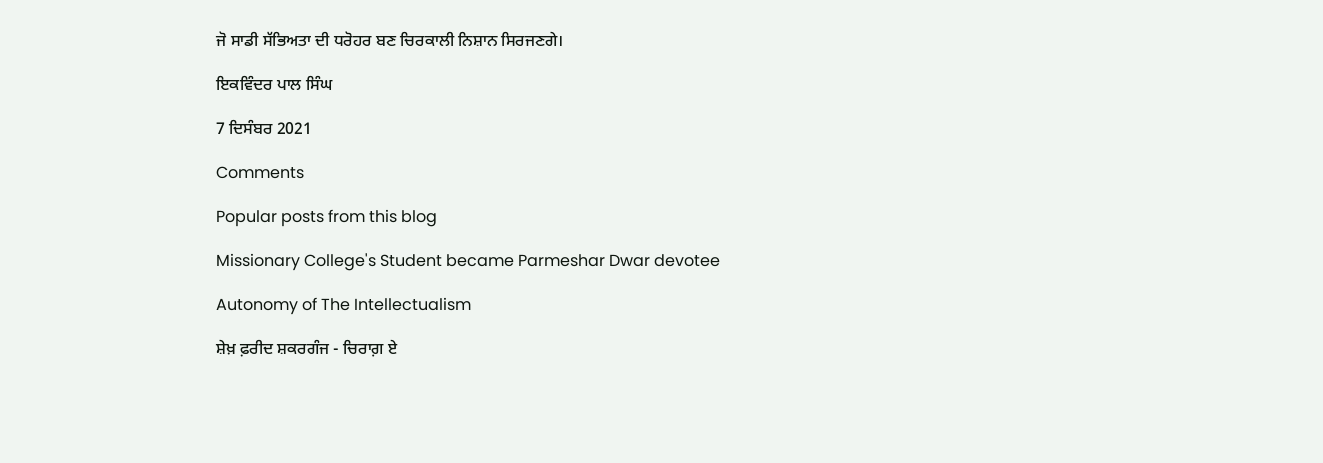ਜੋ ਸਾਡੀ ਸੱਭਿਅਤਾ ਦੀ ਧਰੋਹਰ ਬਣ ਚਿਰਕਾਲੀ ਨਿਸ਼ਾਨ ਸਿਰਜਣਗੇ।

ਇਕਵਿੰਦਰ ਪਾਲ ਸਿੰਘ

7 ਦਿਸੰਬਰ 2021

Comments

Popular posts from this blog

Missionary College's Student became Parmeshar Dwar devotee

Autonomy of The Intellectualism

ਸ਼ੇਖ਼ ਫ਼ਰੀਦ ਸ਼ਕਰਗੰਜ - ਚਿਰਾਗ਼ ਏ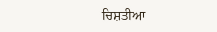ਚਿਸ਼ਤੀਆ